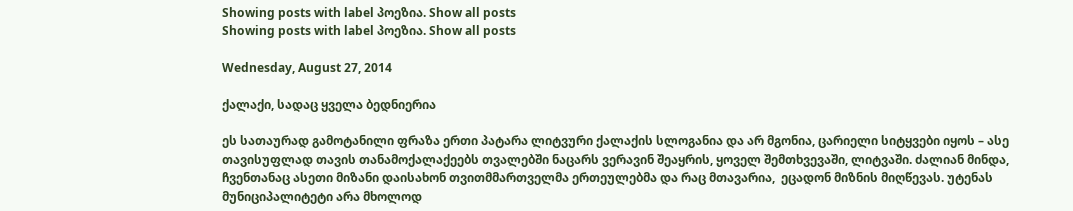Showing posts with label პოეზია. Show all posts
Showing posts with label პოეზია. Show all posts

Wednesday, August 27, 2014

ქალაქი, სადაც ყველა ბედნიერია

ეს სათაურად გამოტანილი ფრაზა ერთი პატარა ლიტვური ქალაქის სლოგანია და არ მგონია, ცარიელი სიტყვები იყოს – ასე თავისუფლად თავის თანამოქალაქეებს თვალებში ნაცარს ვერავინ შეაყრის, ყოველ შემთხვევაში, ლიტვაში. ძალიან მინდა, ჩვენთანაც ასეთი მიზანი დაისახონ თვითმმართველმა ერთეულებმა და რაც მთავარია,  ეცადონ მიზნის მიღწევას. უტენას მუნიციპალიტეტი არა მხოლოდ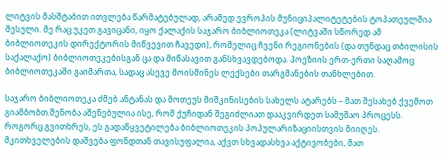ლიტვის მასშტაბით ითვლება წარმატებულად, არამედ ევროპის მუნიციპალიტეტების ტოპათეულშია შესული. მე რაც უკეთ გავიცანი, იყო ქალაქის საჯარო ბიბლიოთეკა (ლიტვაში სწორედ ამ ბიბლიოთეკის დირექტორის მიწვევით ჩავედი), რომელიც ჩვენი რეგიონების (და თუნდაც თბილისის საქალაქო) ბიბლიოთეკებისგან ცა და მიწასავით განსხვავდებოდა. პოეზიის ერთ-ერთი საღამოც ბიბლიოთეკაში გაიმართა, სადაც ასევე მოისმინეს ლექსები თარგმანების თანხლებით.

საჯარო ბიბლიოთეკა ძმებ ანტანას და მოთეუს მიშკინისების სახელს ატარებს – მათ შესახებ ქვემოთ გიამბობთ.შენობა აშენებულია ისე, რომ ქუჩიდან შეგიძლიათ დააკვირდეთ სამუშაო პროცესს. როგორც გვითხრეს, ეს გადაწყვეტილება ბიბლიოთეკის პოპულარიზაციისთვის მიიღეს. მკითხველების დაშვება ფონდთან თავისუფალია, აქვთ სხვადასხვა აქტივობები, მათ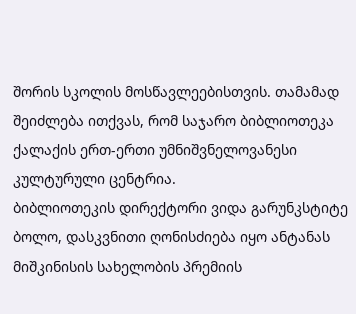შორის სკოლის მოსწავლეებისთვის. თამამად შეიძლება ითქვას, რომ საჯარო ბიბლიოთეკა ქალაქის ერთ-ერთი უმნიშვნელოვანესი კულტურული ცენტრია.
ბიბლიოთეკის დირექტორი ვიდა გარუნკსტიტე
ბოლო, დასკვნითი ღონისძიება იყო ანტანას მიშკინისის სახელობის პრემიის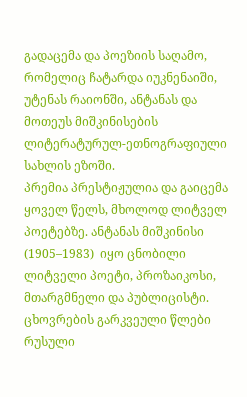გადაცემა და პოეზიის საღამო, რომელიც ჩატარდა იუკნენაიში, უტენას რაიონში, ანტანას და მოთეუს მიშკინისების ლიტერატურულ-ეთნოგრაფიული სახლის ეზოში.
პრემია პრესტიჟულია და გაიცემა ყოველ წელს, მხოლოდ ლიტველ პოეტებზე. ანტანას მიშკინისი (1905–1983)  იყო ცნობილი ლიტველი პოეტი, პროზაიკოსი, მთარგმნელი და პუბლიცისტი. ცხოვრების გარკვეული წლები რუსული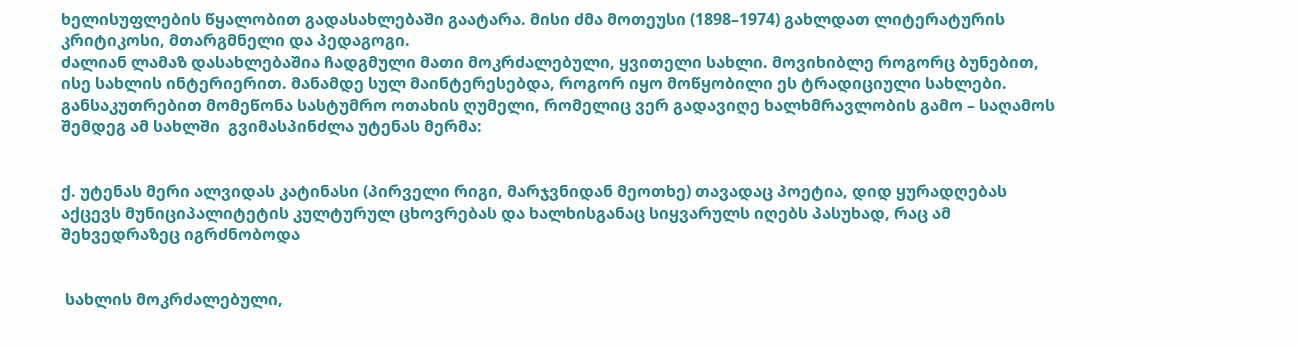ხელისუფლების წყალობით გადასახლებაში გაატარა. მისი ძმა მოთეუსი (1898–1974) გახლდათ ლიტერატურის კრიტიკოსი, მთარგმნელი და პედაგოგი.
ძალიან ლამაზ დასახლებაშია ჩადგმული მათი მოკრძალებული, ყვითელი სახლი. მოვიხიბლე როგორც ბუნებით, ისე სახლის ინტერიერით. მანამდე სულ მაინტერესებდა, როგორ იყო მოწყობილი ეს ტრადიციული სახლები. განსაკუთრებით მომეწონა სასტუმრო ოთახის ღუმელი, რომელიც ვერ გადავიღე ხალხმრავლობის გამო – საღამოს შემდეგ ამ სახლში  გვიმასპინძლა უტენას მერმა:


ქ. უტენას მერი ალვიდას კატინასი (პირველი რიგი, მარჯვნიდან მეოთხე) თავადაც პოეტია, დიდ ყურადღებას აქცევს მუნიციპალიტეტის კულტურულ ცხოვრებას და ხალხისგანაც სიყვარულს იღებს პასუხად, რაც ამ შეხვედრაზეც იგრძნობოდა


 სახლის მოკრძალებული,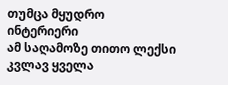თუმცა მყუდრო ინტერიერი
ამ საღამოზე თითო ლექსი კვლავ ყველა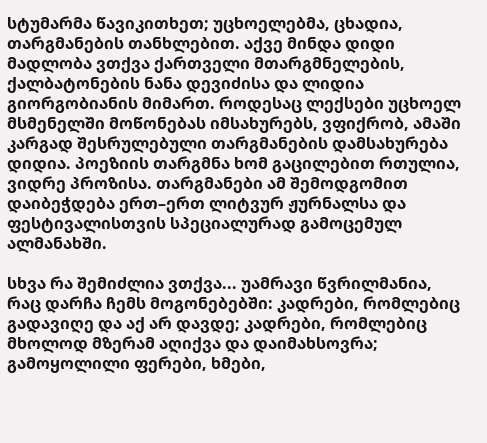სტუმარმა წავიკითხეთ; უცხოელებმა, ცხადია, თარგმანების თანხლებით. აქვე მინდა დიდი მადლობა ვთქვა ქართველი მთარგმნელების, ქალბატონების ნანა დევიძისა და ლიდია გიორგობიანის მიმართ. როდესაც ლექსები უცხოელ მსმენელში მოწონებას იმსახურებს, ვფიქრობ, ამაში კარგად შესრულებული თარგმანების დამსახურება დიდია. პოეზიის თარგმნა ხომ გაცილებით რთულია, ვიდრე პროზისა. თარგმანები ამ შემოდგომით დაიბეჭდება ერთ–ერთ ლიტვურ ჟურნალსა და ფესტივალისთვის სპეციალურად გამოცემულ ალმანახში.

სხვა რა შემიძლია ვთქვა... უამრავი წვრილმანია, რაც დარჩა ჩემს მოგონებებში: კადრები, რომლებიც გადავიღე და აქ არ დავდე; კადრები, რომლებიც მხოლოდ მზერამ აღიქვა და დაიმახსოვრა; გამოყოლილი ფერები, ხმები,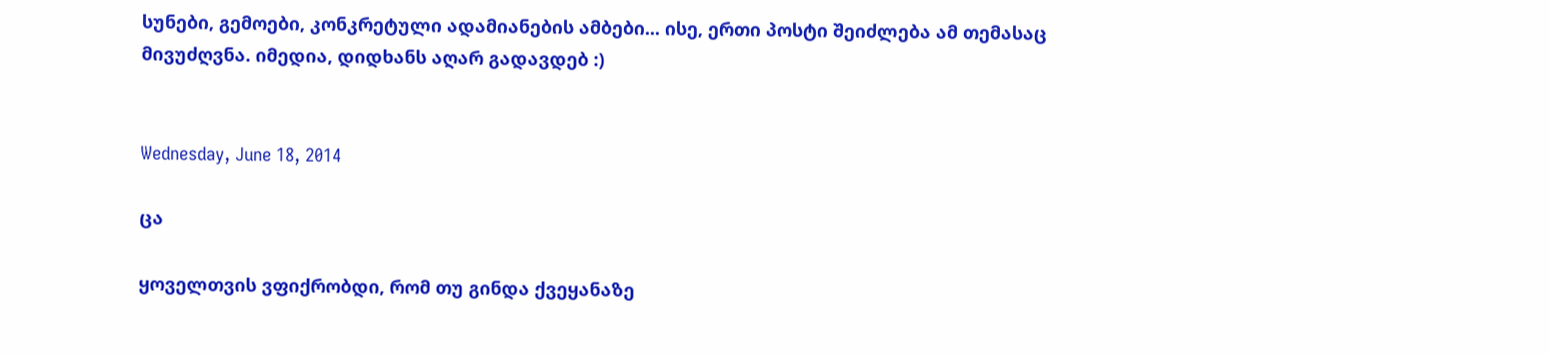სუნები, გემოები, კონკრეტული ადამიანების ამბები... ისე, ერთი პოსტი შეიძლება ამ თემასაც  მივუძღვნა. იმედია, დიდხანს აღარ გადავდებ :)


Wednesday, June 18, 2014

ცა

ყოველთვის ვფიქრობდი, რომ თუ გინდა ქვეყანაზე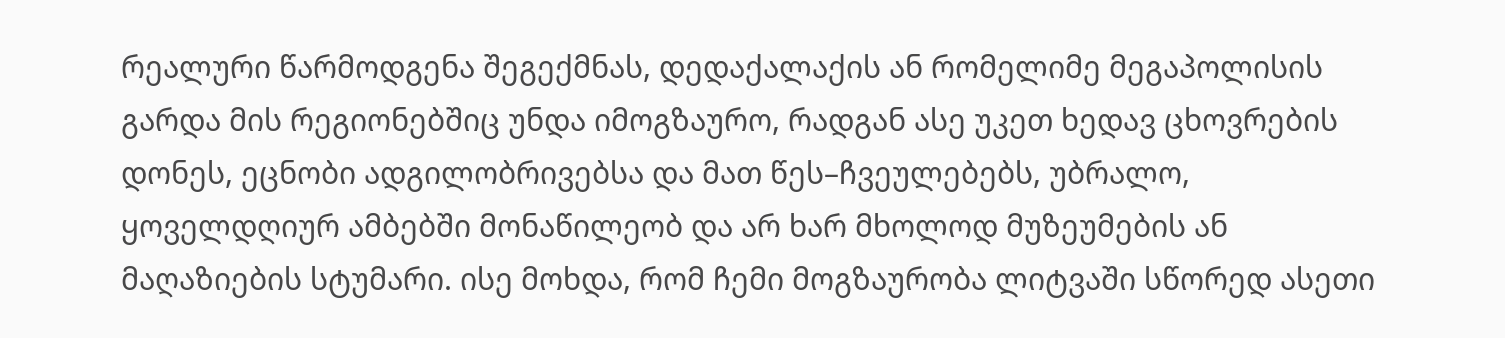რეალური წარმოდგენა შეგექმნას, დედაქალაქის ან რომელიმე მეგაპოლისის გარდა მის რეგიონებშიც უნდა იმოგზაურო, რადგან ასე უკეთ ხედავ ცხოვრების დონეს, ეცნობი ადგილობრივებსა და მათ წეს–ჩვეულებებს, უბრალო, ყოველდღიურ ამბებში მონაწილეობ და არ ხარ მხოლოდ მუზეუმების ან მაღაზიების სტუმარი. ისე მოხდა, რომ ჩემი მოგზაურობა ლიტვაში სწორედ ასეთი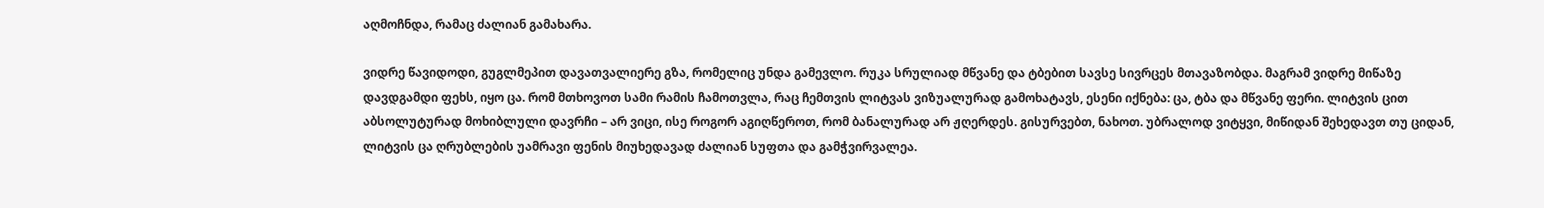აღმოჩნდა, რამაც ძალიან გამახარა.

ვიდრე წავიდოდი, გუგლმეპით დავათვალიერე გზა, რომელიც უნდა გამევლო. რუკა სრულიად მწვანე და ტბებით სავსე სივრცეს მთავაზობდა. მაგრამ ვიდრე მიწაზე დავდგამდი ფეხს, იყო ცა. რომ მთხოვოთ სამი რამის ჩამოთვლა, რაც ჩემთვის ლიტვას ვიზუალურად გამოხატავს, ესენი იქნება: ცა, ტბა და მწვანე ფერი. ლიტვის ცით აბსოლუტურად მოხიბლული დავრჩი – არ ვიცი, ისე როგორ აგიღწეროთ, რომ ბანალურად არ ჟღერდეს. გისურვებთ, ნახოთ. უბრალოდ ვიტყვი, მიწიდან შეხედავთ თუ ციდან, ლიტვის ცა ღრუბლების უამრავი ფენის მიუხედავად ძალიან სუფთა და გამჭვირვალეა.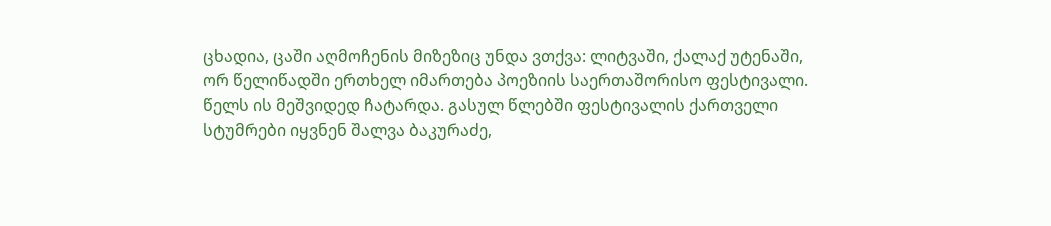ცხადია, ცაში აღმოჩენის მიზეზიც უნდა ვთქვა: ლიტვაში, ქალაქ უტენაში, ორ წელიწადში ერთხელ იმართება პოეზიის საერთაშორისო ფესტივალი. წელს ის მეშვიდედ ჩატარდა. გასულ წლებში ფესტივალის ქართველი სტუმრები იყვნენ შალვა ბაკურაძე,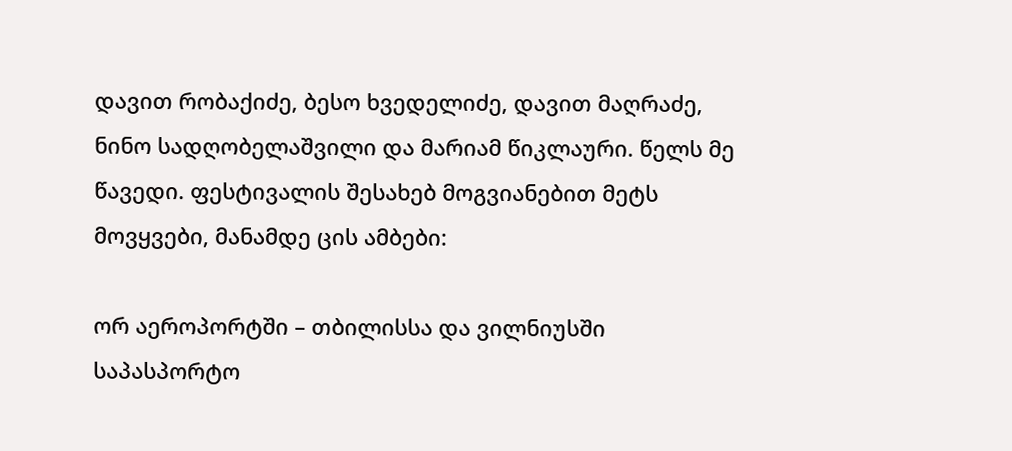დავით რობაქიძე, ბესო ხვედელიძე, დავით მაღრაძე, ნინო სადღობელაშვილი და მარიამ წიკლაური. წელს მე წავედი. ფესტივალის შესახებ მოგვიანებით მეტს მოვყვები, მანამდე ცის ამბები:

ორ აეროპორტში – თბილისსა და ვილნიუსში საპასპორტო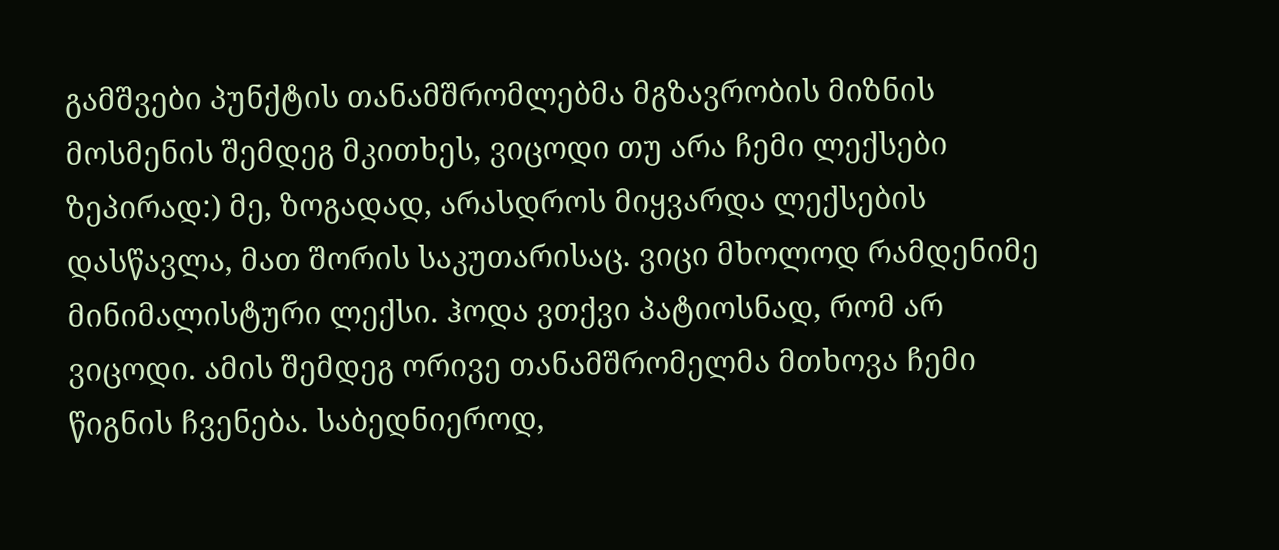გამშვები პუნქტის თანამშრომლებმა მგზავრობის მიზნის მოსმენის შემდეგ მკითხეს, ვიცოდი თუ არა ჩემი ლექსები ზეპირად:) მე, ზოგადად, არასდროს მიყვარდა ლექსების დასწავლა, მათ შორის საკუთარისაც. ვიცი მხოლოდ რამდენიმე მინიმალისტური ლექსი. ჰოდა ვთქვი პატიოსნად, რომ არ ვიცოდი. ამის შემდეგ ორივე თანამშრომელმა მთხოვა ჩემი წიგნის ჩვენება. საბედნიეროდ,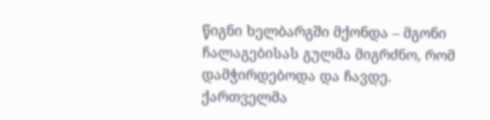წიგნი ხელბარგში მქონდა – მგონი ჩალაგებისას გულმა მიგრძნო, რომ დამჭირდებოდა და ჩავდე. ქართველმა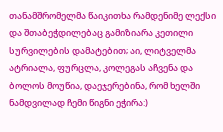თანამშრომელმა წაიკითხა რამდენიმე ლექსი და შთაბეჭდილებაც გამიზიარა კეთილი სურვილების დამატებით; აი, ლიტველმა ატრიალა, ფურცლა, კოლეგას აჩვენა და ბოლოს მოუწია, დაეჯერებინა, რომ ხელში ნამდვილად ჩემი წიგნი ეჭირა:)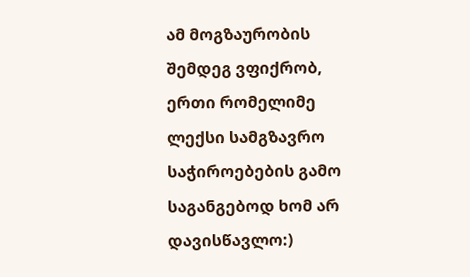ამ მოგზაურობის შემდეგ ვფიქრობ, ერთი რომელიმე ლექსი სამგზავრო საჭიროებების გამო საგანგებოდ ხომ არ დავისწავლო:)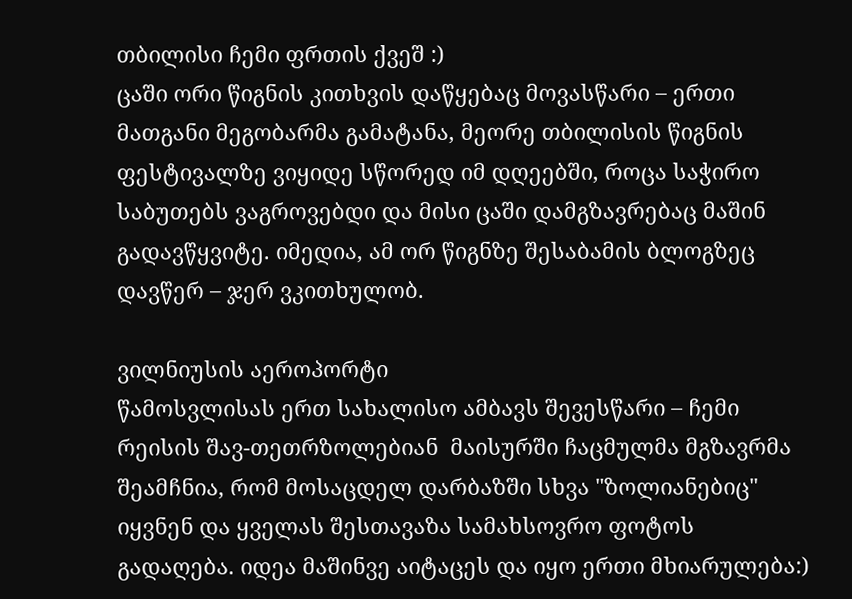თბილისი ჩემი ფრთის ქვეშ :)
ცაში ორი წიგნის კითხვის დაწყებაც მოვასწარი – ერთი მათგანი მეგობარმა გამატანა, მეორე თბილისის წიგნის ფესტივალზე ვიყიდე სწორედ იმ დღეებში, როცა საჭირო საბუთებს ვაგროვებდი და მისი ცაში დამგზავრებაც მაშინ გადავწყვიტე. იმედია, ამ ორ წიგნზე შესაბამის ბლოგზეც დავწერ – ჯერ ვკითხულობ.

ვილნიუსის აეროპორტი
წამოსვლისას ერთ სახალისო ამბავს შევესწარი – ჩემი რეისის შავ-თეთრზოლებიან  მაისურში ჩაცმულმა მგზავრმა შეამჩნია, რომ მოსაცდელ დარბაზში სხვა "ზოლიანებიც" იყვნენ და ყველას შესთავაზა სამახსოვრო ფოტოს გადაღება. იდეა მაშინვე აიტაცეს და იყო ერთი მხიარულება:)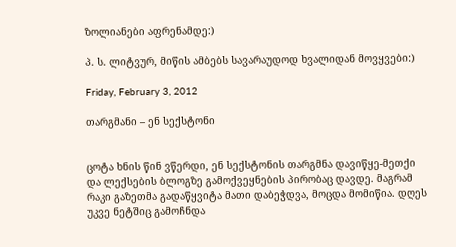ზოლიანები აფრენამდე:)

პ. ს. ლიტვურ, მიწის ამბებს სავარაუდოდ ხვალიდან მოვყვები:)

Friday, February 3, 2012

თარგმანი – ენ სექსტონი


ცოტა ხნის წინ ვწერდი, ენ სექსტონის თარგმნა დავიწყე-მეთქი და ლექსების ბლოგზე გამოქვეყნების პირობაც დავდე. მაგრამ რაკი გაზეთმა გადაწყვიტა მათი დაბეჭდვა, მოცდა მომიწია. დღეს უკვე ნეტშიც გამოჩნდა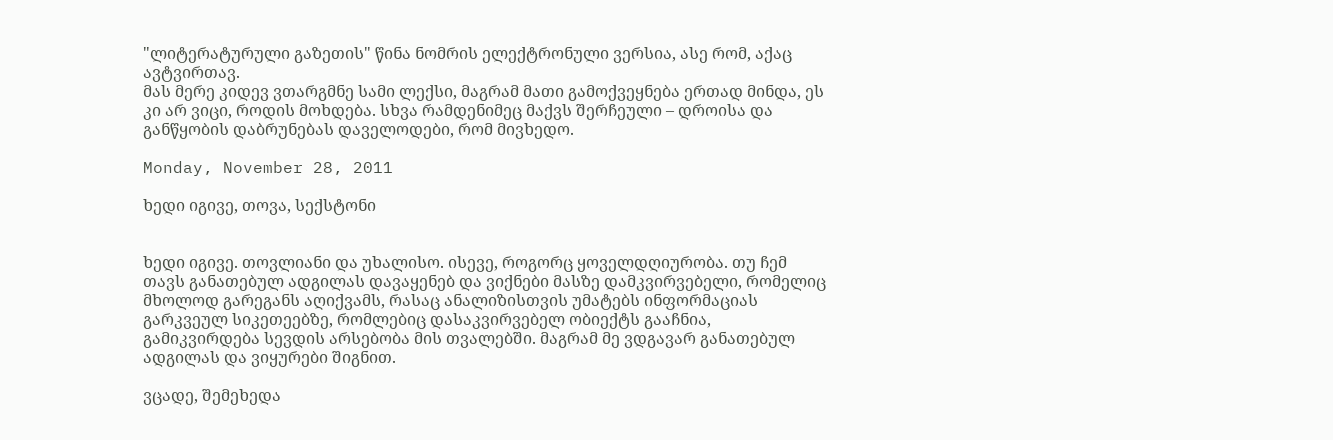"ლიტერატურული გაზეთის" წინა ნომრის ელექტრონული ვერსია, ასე რომ, აქაც ავტვირთავ.
მას მერე კიდევ ვთარგმნე სამი ლექსი, მაგრამ მათი გამოქვეყნება ერთად მინდა, ეს კი არ ვიცი, როდის მოხდება. სხვა რამდენიმეც მაქვს შერჩეული – დროისა და განწყობის დაბრუნებას დაველოდები, რომ მივხედო.

Monday, November 28, 2011

ხედი იგივე, თოვა, სექსტონი


ხედი იგივე. თოვლიანი და უხალისო. ისევე, როგორც ყოველდღიურობა. თუ ჩემ თავს განათებულ ადგილას დავაყენებ და ვიქნები მასზე დამკვირვებელი, რომელიც მხოლოდ გარეგანს აღიქვამს, რასაც ანალიზისთვის უმატებს ინფორმაციას გარკვეულ სიკეთეებზე, რომლებიც დასაკვირვებელ ობიექტს გააჩნია, გამიკვირდება სევდის არსებობა მის თვალებში. მაგრამ მე ვდგავარ განათებულ ადგილას და ვიყურები შიგნით.

ვცადე, შემეხედა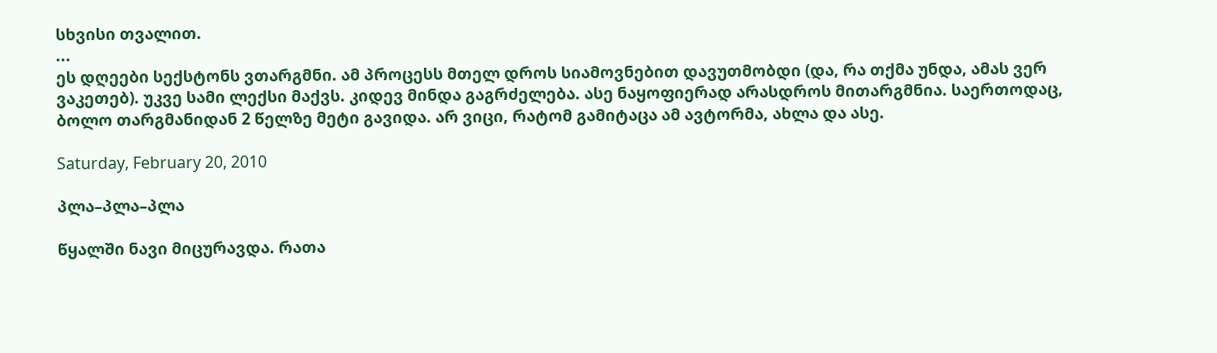სხვისი თვალით.
...
ეს დღეები სექსტონს ვთარგმნი. ამ პროცესს მთელ დროს სიამოვნებით დავუთმობდი (და, რა თქმა უნდა, ამას ვერ ვაკეთებ). უკვე სამი ლექსი მაქვს. კიდევ მინდა გაგრძელება. ასე ნაყოფიერად არასდროს მითარგმნია. საერთოდაც, ბოლო თარგმანიდან 2 წელზე მეტი გავიდა. არ ვიცი, რატომ გამიტაცა ამ ავტორმა, ახლა და ასე.

Saturday, February 20, 2010

პლა–პლა–პლა

წყალში ნავი მიცურავდა. რათა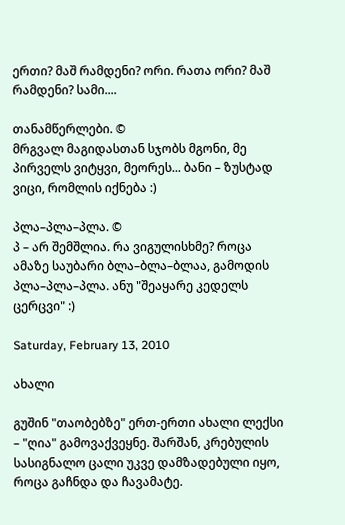ერთი? მაშ რამდენი? ორი. რათა ორი? მაშ რამდენი? სამი....

თანამწერლები. ©
მრგვალ მაგიდასთან სჯობს მგონი, მე პირველს ვიტყვი, მეორეს... ბანი – ზუსტად ვიცი, რომლის იქნება :)

პლა–პლა–პლა. ©
პ – არ შემშლია. რა ვიგულისხმე? როცა ამაზე საუბარი ბლა–ბლა–ბლაა, გამოდის პლა–პლა–პლა. ანუ "შეაყარე კედელს ცერცვი" :)

Saturday, February 13, 2010

ახალი

გუშინ "თაობებზე" ერთ-ერთი ახალი ლექსი – "ღია" გამოვაქვეყნე. შარშან, კრებულის სასიგნალო ცალი უკვე დამზადებული იყო, როცა გაჩნდა და ჩავამატე.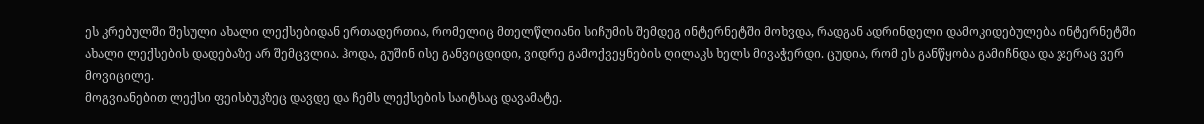ეს კრებულში შესული ახალი ლექსებიდან ერთადერთია, რომელიც მთელწლიანი სიჩუმის შემდეგ ინტერნეტში მოხვდა, რადგან ადრინდელი დამოკიდებულება ინტერნეტში ახალი ლექსების დადებაზე არ შემცვლია. ჰოდა, გუშინ ისე განვიცდიდი, ვიდრე გამოქვეყნების ღილაკს ხელს მივაჭერდი. ცუდია, რომ ეს განწყობა გამიჩნდა და ჯერაც ვერ მოვიცილე.
მოგვიანებით ლექსი ფეისბუკზეც დავდე და ჩემს ლექსების საიტსაც დავამატე.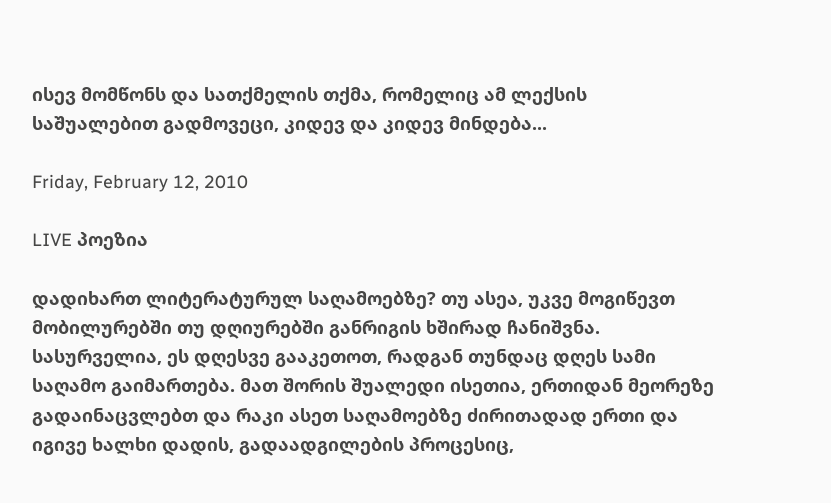ისევ მომწონს და სათქმელის თქმა, რომელიც ამ ლექსის საშუალებით გადმოვეცი, კიდევ და კიდევ მინდება...

Friday, February 12, 2010

LIVE პოეზია

დადიხართ ლიტერატურულ საღამოებზე? თუ ასეა, უკვე მოგიწევთ მობილურებში თუ დღიურებში განრიგის ხშირად ჩანიშვნა. სასურველია, ეს დღესვე გააკეთოთ, რადგან თუნდაც დღეს სამი საღამო გაიმართება. მათ შორის შუალედი ისეთია, ერთიდან მეორეზე გადაინაცვლებთ და რაკი ასეთ საღამოებზე ძირითადად ერთი და იგივე ხალხი დადის, გადაადგილების პროცესიც,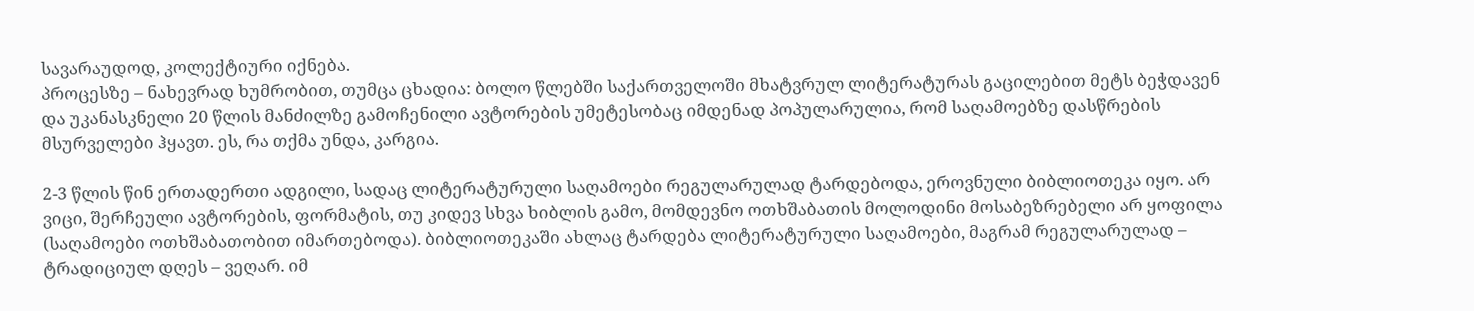სავარაუდოდ, კოლექტიური იქნება.
პროცესზე – ნახევრად ხუმრობით, თუმცა ცხადია: ბოლო წლებში საქართველოში მხატვრულ ლიტერატურას გაცილებით მეტს ბეჭდავენ და უკანასკნელი 20 წლის მანძილზე გამოჩენილი ავტორების უმეტესობაც იმდენად პოპულარულია, რომ საღამოებზე დასწრების მსურველები ჰყავთ. ეს, რა თქმა უნდა, კარგია.

2-3 წლის წინ ერთადერთი ადგილი, სადაც ლიტერატურული საღამოები რეგულარულად ტარდებოდა, ეროვნული ბიბლიოთეკა იყო. არ ვიცი, შერჩეული ავტორების, ფორმატის, თუ კიდევ სხვა ხიბლის გამო, მომდევნო ოთხშაბათის მოლოდინი მოსაბეზრებელი არ ყოფილა (საღამოები ოთხშაბათობით იმართებოდა). ბიბლიოთეკაში ახლაც ტარდება ლიტერატურული საღამოები, მაგრამ რეგულარულად – ტრადიციულ დღეს – ვეღარ. იმ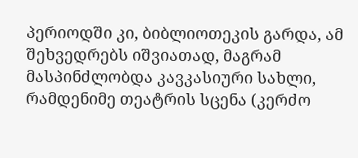პერიოდში კი, ბიბლიოთეკის გარდა, ამ შეხვედრებს იშვიათად, მაგრამ მასპინძლობდა კავკასიური სახლი, რამდენიმე თეატრის სცენა (კერძო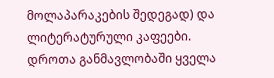მოლაპარაკების შედეგად) და ლიტერატურული კაფეები. დროთა განმავლობაში ყველა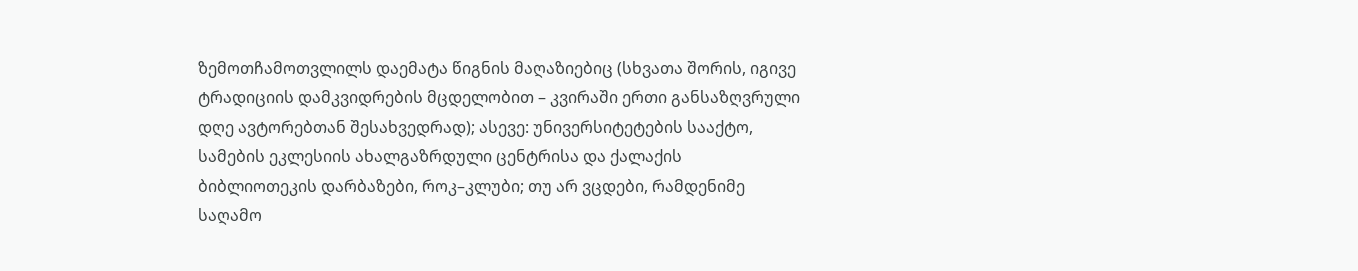ზემოთჩამოთვლილს დაემატა წიგნის მაღაზიებიც (სხვათა შორის, იგივე ტრადიციის დამკვიდრების მცდელობით – კვირაში ერთი განსაზღვრული დღე ავტორებთან შესახვედრად); ასევე: უნივერსიტეტების სააქტო, სამების ეკლესიის ახალგაზრდული ცენტრისა და ქალაქის ბიბლიოთეკის დარბაზები, როკ–კლუბი; თუ არ ვცდები, რამდენიმე საღამო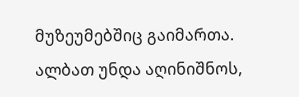მუზეუმებშიც გაიმართა.
ალბათ უნდა აღინიშნოს,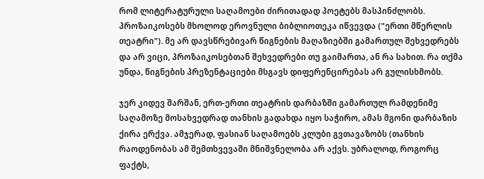რომ ლიტერატურული საღამოები ძირითადად პოეტებს მასპინძლობს. პროზაიკოსებს მხოლოდ ეროვნული ბიბლიოთეკა იწვევდა ("ერთი მწერლის თეატრი"). მე არ დავსწრებივარ წიგნების მაღაზიებში გამართულ შეხვედრებს და არ ვიცი, პროზაიკოსებთან შეხვედრები თუ გაიმართა, ან რა სახით. რა თქმა უნდა, წიგნების პრეზენტაციები მსგავს დიფერენცირებას არ გულისხმობს.

ჯერ კიდევ შარშან, ერთ-ერთი თეატრის დარბაზში გამართულ რამდენიმე საღამოზე მოსახვედრად თანხის გადახდა იყო საჭირო, ამას მგონი დარბაზის ქირა ერქვა. ამჯერად, ფასიან საღამოებს კლუბი გვთავაზობს (თანხის რაოდენობას ამ შემთხვევაში მნიშვნელობა არ აქვს. უბრალოდ, როგორც ფაქტს,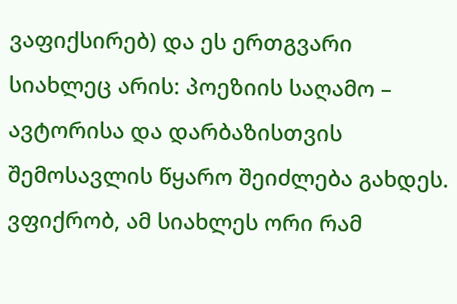ვაფიქსირებ) და ეს ერთგვარი სიახლეც არის: პოეზიის საღამო – ავტორისა და დარბაზისთვის შემოსავლის წყარო შეიძლება გახდეს. ვფიქრობ, ამ სიახლეს ორი რამ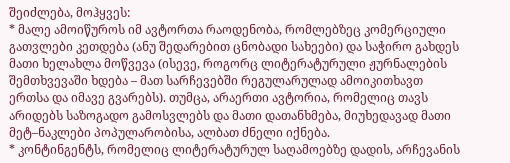შეიძლება, მოჰყვეს:
* მალე ამოიწუროს იმ ავტორთა რაოდენობა, რომლებზეც კომერციული გათვლები კეთდება (ანუ შედარებით ცნობადი სახეები) და საჭირო გახდეს მათი ხელახლა მოწვევა (ისევე, როგორც ლიტერატურული ჟურნალების შემთხვევაში ხდება – მათ სარჩევებში რეგულარულად ამოიკითხავთ ერთსა და იმავე გვარებს). თუმცა, არაერთი ავტორია, რომელიც თავს არიდებს საზოგადო გამოსვლებს და მათი დათანხმება, მიუხედავად მათი მეტ–ნაკლები პოპულარობისა, ალბათ ძნელი იქნება.
* კონტინგენტს, რომელიც ლიტერატურულ საღამოებზე დადის, არჩევანის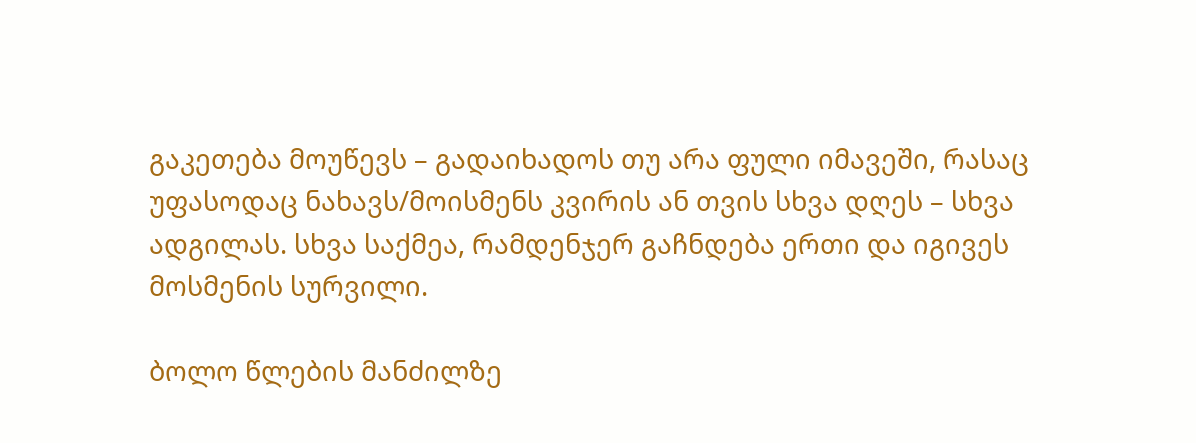გაკეთება მოუწევს – გადაიხადოს თუ არა ფული იმავეში, რასაც უფასოდაც ნახავს/მოისმენს კვირის ან თვის სხვა დღეს – სხვა ადგილას. სხვა საქმეა, რამდენჯერ გაჩნდება ერთი და იგივეს მოსმენის სურვილი.

ბოლო წლების მანძილზე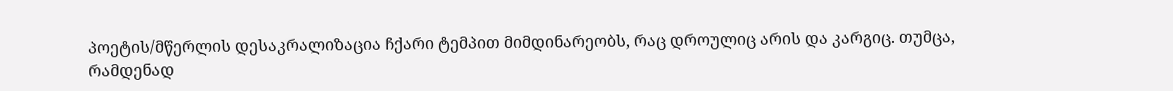პოეტის/მწერლის დესაკრალიზაცია ჩქარი ტემპით მიმდინარეობს, რაც დროულიც არის და კარგიც. თუმცა, რამდენად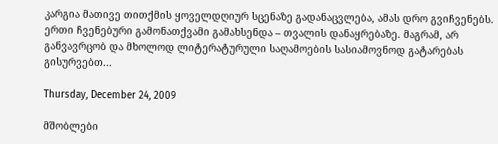კარგია მათივე თითქმის ყოველდღიურ სცენაზე გადანაცვლება, ამას დრო გვიჩვენებს. ერთი ჩვენებური გამონათქვამი გამახსენდა – თვალის დანაყრებაზე. მაგრამ, არ განვავრცობ და მხოლოდ ლიტერატურული საღამოების სასიამოვნოდ გატარებას გისურვებთ...

Thursday, December 24, 2009

მშობლები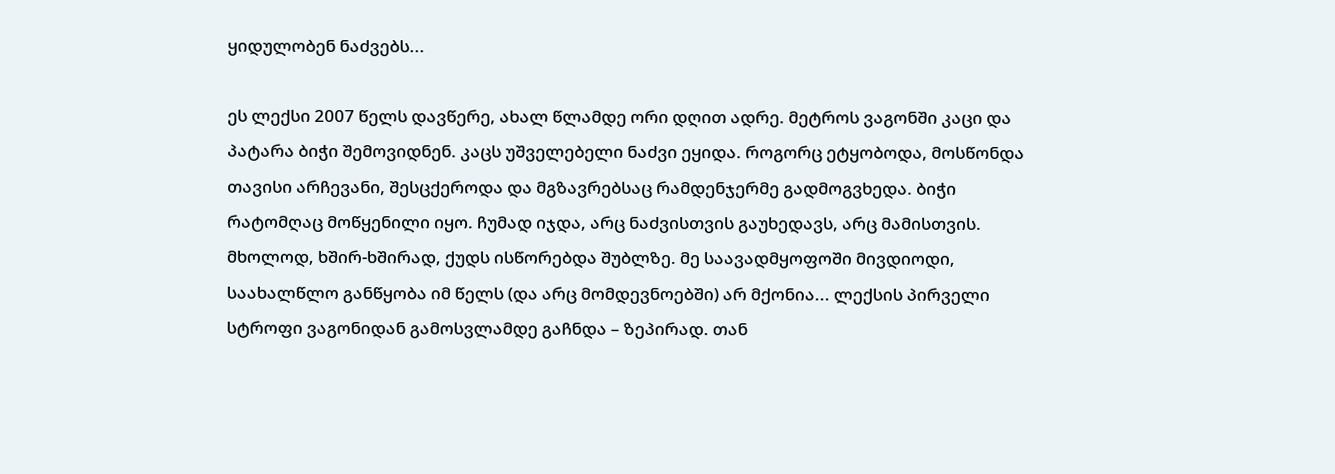ყიდულობენ ნაძვებს...

ეს ლექსი 2007 წელს დავწერე, ახალ წლამდე ორი დღით ადრე. მეტროს ვაგონში კაცი და პატარა ბიჭი შემოვიდნენ. კაცს უშველებელი ნაძვი ეყიდა. როგორც ეტყობოდა, მოსწონდა თავისი არჩევანი, შესცქეროდა და მგზავრებსაც რამდენჯერმე გადმოგვხედა. ბიჭი რატომღაც მოწყენილი იყო. ჩუმად იჯდა, არც ნაძვისთვის გაუხედავს, არც მამისთვის. მხოლოდ, ხშირ-ხშირად, ქუდს ისწორებდა შუბლზე. მე საავადმყოფოში მივდიოდი, საახალწლო განწყობა იმ წელს (და არც მომდევნოებში) არ მქონია... ლექსის პირველი სტროფი ვაგონიდან გამოსვლამდე გაჩნდა – ზეპირად. თან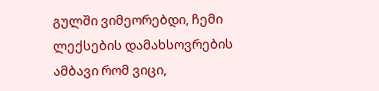გულში ვიმეორებდი, ჩემი ლექსების დამახსოვრების ამბავი რომ ვიცი,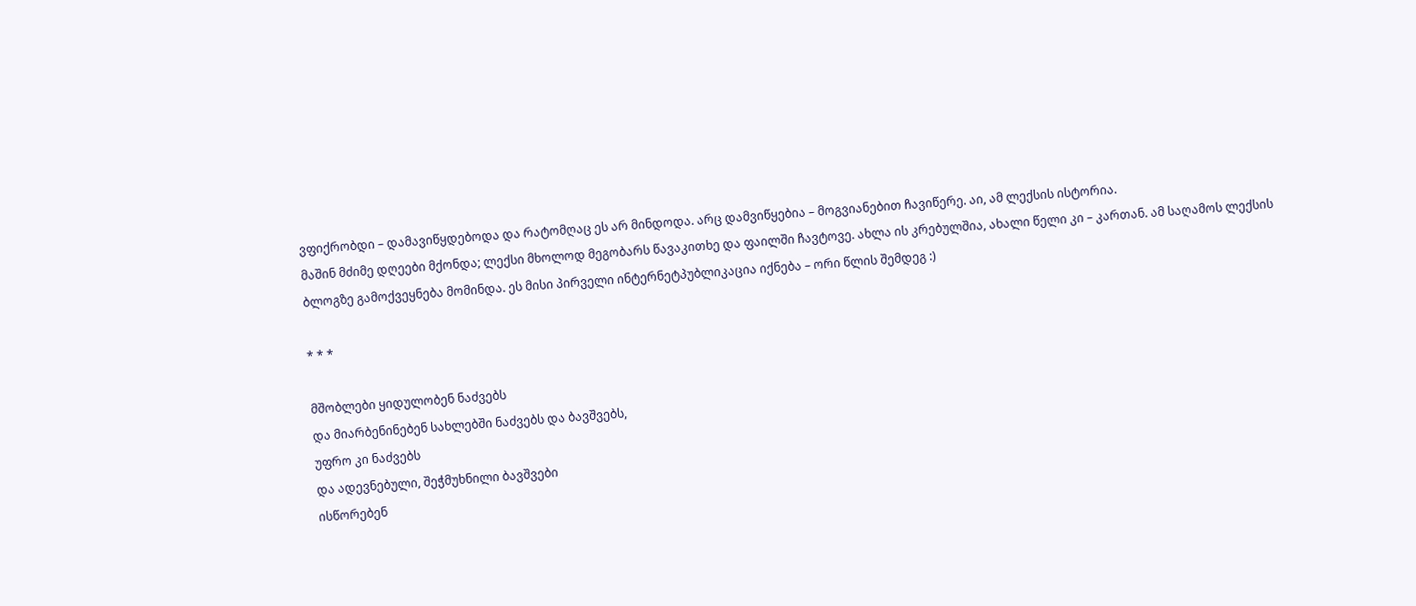ვფიქრობდი – დამავიწყდებოდა და რატომღაც ეს არ მინდოდა. არც დამვიწყებია – მოგვიანებით ჩავიწერე. აი, ამ ლექსის ისტორია.
მაშინ მძიმე დღეები მქონდა; ლექსი მხოლოდ მეგობარს წავაკითხე და ფაილში ჩავტოვე. ახლა ის კრებულშია, ახალი წელი კი – კართან. ამ საღამოს ლექსის ბლოგზე გამოქვეყნება მომინდა. ეს მისი პირველი ინტერნეტპუბლიკაცია იქნება – ორი წლის შემდეგ :)

* * *

მშობლები ყიდულობენ ნაძვებს
და მიარბენინებენ სახლებში ნაძვებს და ბავშვებს,
უფრო კი ნაძვებს
და ადევნებული, შეჭმუხნილი ბავშვები
ისწორებენ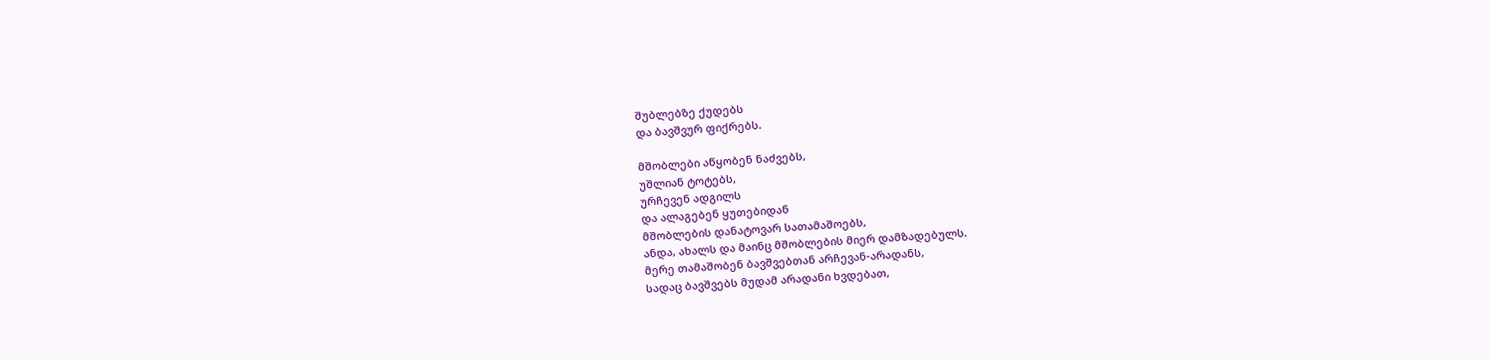შუბლებზე ქუდებს
და ბავშვურ ფიქრებს.

მშობლები აწყობენ ნაძვებს,
უშლიან ტოტებს,
ურჩევენ ადგილს
და ალაგებენ ყუთებიდან
მშობლების დანატოვარ სათამაშოებს,
ანდა, ახალს და მაინც მშობლების მიერ დამზადებულს.
მერე თამაშობენ ბავშვებთან არჩევან-არადანს,
სადაც ბავშვებს მუდამ არადანი ხვდებათ,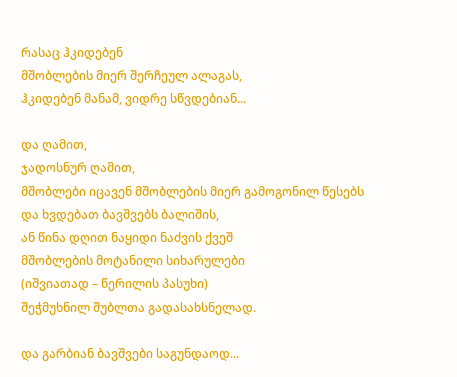რასაც ჰკიდებენ
მშობლების მიერ შერჩეულ ალაგას,
ჰკიდებენ მანამ, ვიდრე სწვდებიან...

და ღამით,
ჯადოსნურ ღამით,
მშობლები იცავენ მშობლების მიერ გამოგონილ წესებს
და ხვდებათ ბავშვებს ბალიშის,
ან წინა დღით ნაყიდი ნაძვის ქვეშ
მშობლების მოტანილი სიხარულები
(იშვიათად – წერილის პასუხი)
შეჭმუხნილ შუბლთა გადასახსნელად.

და გარბიან ბავშვები საგუნდაოდ...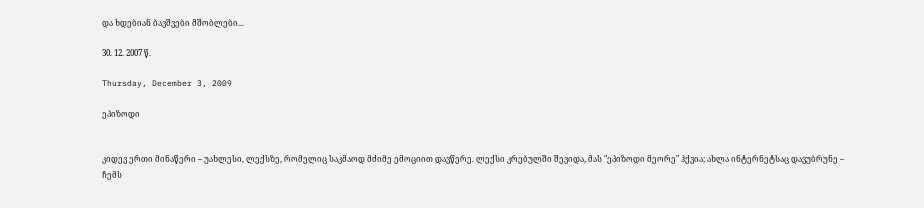და ხდებიან ბავშვები მშობლები...

30. 12. 2007 წ.

Thursday, December 3, 2009

ეპიზოდი


კიდევ ერთი მინაწერი – უახლესი, ლექსზე, რომელიც საკმაოდ მძიმე ემოციით დავწერე. ლექსი კრებულში შევიდა, მას "ეპიზოდი მეორე" ჰქვია; ახლა ინტერნეტსაც დავუბრუნე – ჩემს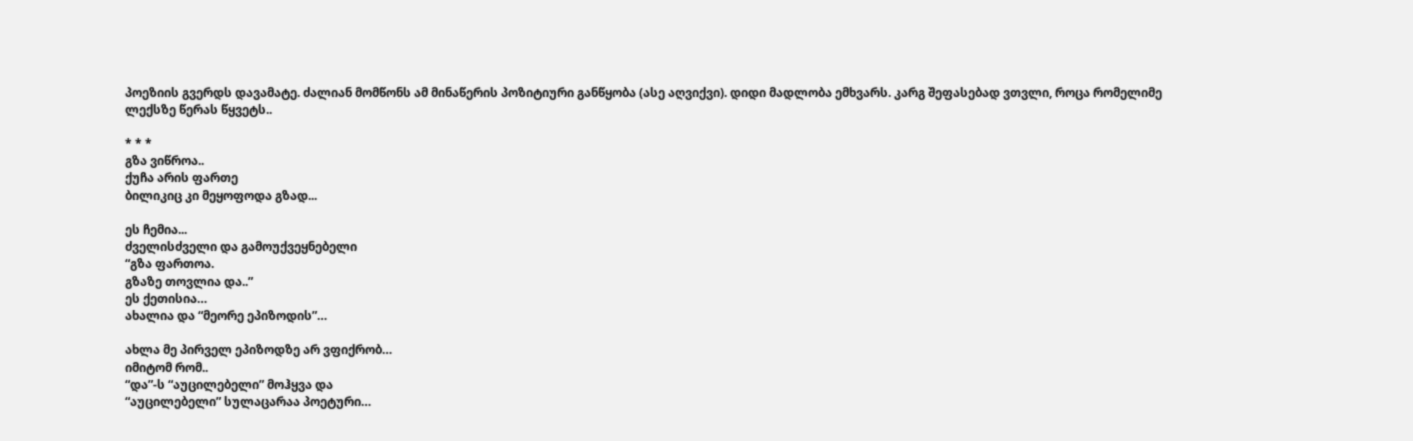პოეზიის გვერდს დავამატე. ძალიან მომწონს ამ მინაწერის პოზიტიური განწყობა (ასე აღვიქვი). დიდი მადლობა ემხვარს. კარგ შეფასებად ვთვლი, როცა რომელიმე ლექსზე წერას წყვეტს..

* * *
გზა ვიწროა..
ქუჩა არის ფართე
ბილიკიც კი მეყოფოდა გზად...

ეს ჩემია...
ძველისძველი და გამოუქვეყნებელი
“გზა ფართოა.
გზაზე თოვლია და..”
ეს ქეთისია…
ახალია და “მეორე ეპიზოდის”…

ახლა მე პირველ ეპიზოდზე არ ვფიქრობ…
იმიტომ რომ..
“და”-ს “აუცილებელი” მოჰყვა და
“აუცილებელი” სულაცარაა პოეტური…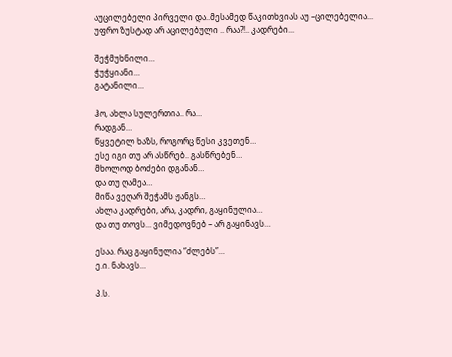აუცილებელი პირველი და..მესამედ წაკითხვიას აუ –ცილებელია...
უფრო ზუსტად არ აცილებული .. რაა?!.. კადრები...

შეჭმუხნილი…
ჭუჭყიანი…
გატანილი…

ჰო, ახლა სულერთია.. რა…
რადგან…
წყვეტილ ხაზს, როგორც წესი კვეთენ…
ესე იგი თუ არ ასწრებ.. გასწრებენ…
მხოლოდ ბოძები დგანან…
და თუ ღამეა…
მიწა ვეღარ შეჭამს ჟანგს…
ახლა კადრები, არა, კადრი, გაყინულია…
და თუ თოვს... ვიმედოვნებ – არ გაყინავს…

ესაა. რაც გაყინულია “ძლებს”…
ე.ი. ნახავს…

პ.ს.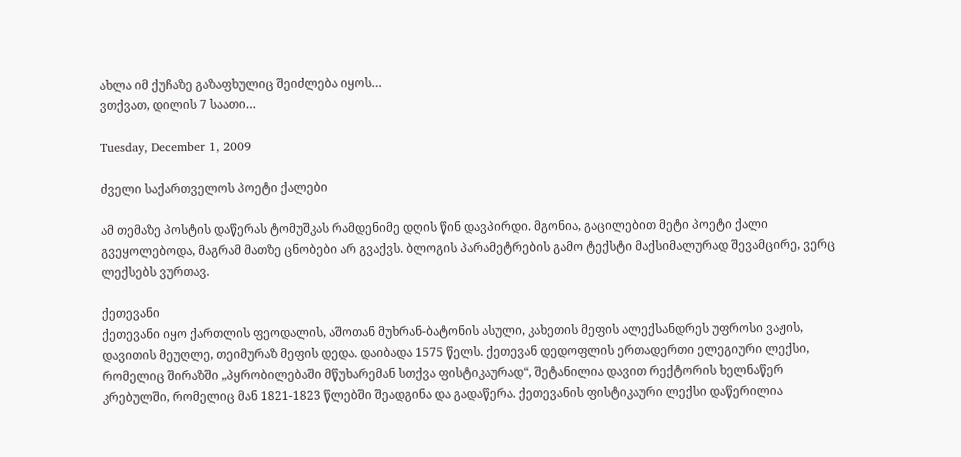ახლა იმ ქუჩაზე გაზაფხულიც შეიძლება იყოს…
ვთქვათ, დილის 7 საათი…

Tuesday, December 1, 2009

ძველი საქართველოს პოეტი ქალები

ამ თემაზე პოსტის დაწერას ტომუშკას რამდენიმე დღის წინ დავპირდი. მგონია, გაცილებით მეტი პოეტი ქალი გვეყოლებოდა, მაგრამ მათზე ცნობები არ გვაქვს. ბლოგის პარამეტრების გამო ტექსტი მაქსიმალურად შევამცირე, ვერც ლექსებს ვურთავ.

ქეთევანი
ქეთევანი იყო ქართლის ფეოდალის, აშოთან მუხრან-ბატონის ასული, კახეთის მეფის ალექსანდრეს უფროსი ვაჟის, დავითის მეუღლე, თეიმურაზ მეფის დედა. დაიბადა 1575 წელს. ქეთევან დედოფლის ერთადერთი ელეგიური ლექსი, რომელიც შირაზში „პყრობილებაში მწუხარემან სთქვა ფისტიკაურად“, შეტანილია დავით რექტორის ხელნაწერ კრებულში, რომელიც მან 1821-1823 წლებში შეადგინა და გადაწერა. ქეთევანის ფისტიკაური ლექსი დაწერილია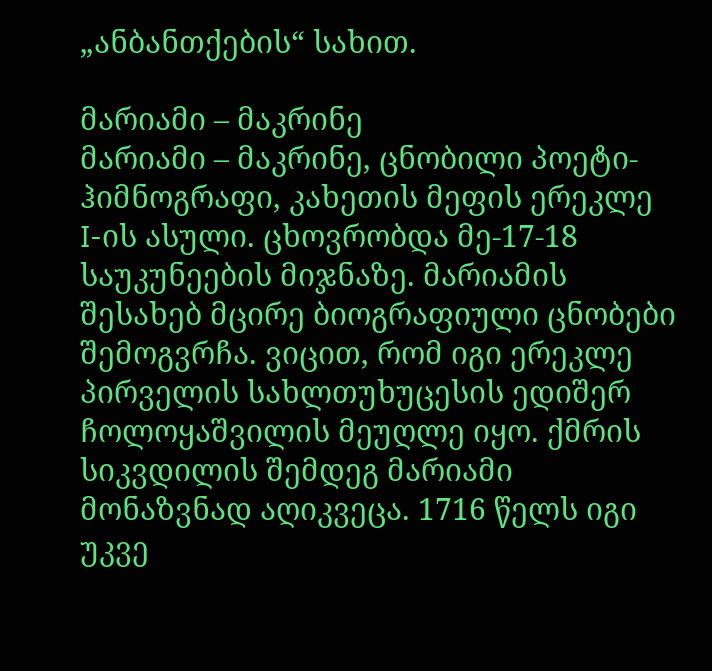„ანბანთქების“ სახით.

მარიამი – მაკრინე
მარიამი – მაკრინე, ცნობილი პოეტი-ჰიმნოგრაფი, კახეთის მეფის ერეკლე I-ის ასული. ცხოვრობდა მე-17-18 საუკუნეების მიჯნაზე. მარიამის შესახებ მცირე ბიოგრაფიული ცნობები შემოგვრჩა. ვიცით, რომ იგი ერეკლე პირველის სახლთუხუცესის ედიშერ ჩოლოყაშვილის მეუღლე იყო. ქმრის სიკვდილის შემდეგ მარიამი მონაზვნად აღიკვეცა. 1716 წელს იგი უკვე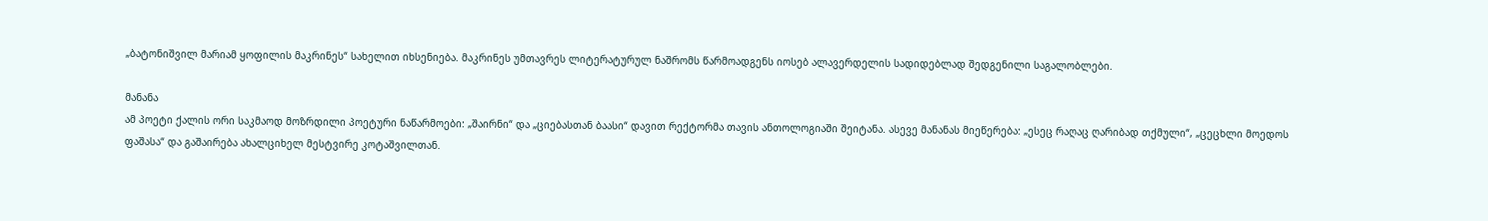„ბატონიშვილ მარიამ ყოფილის მაკრინეს“ სახელით იხსენიება. მაკრინეს უმთავრეს ლიტერატურულ ნაშრომს წარმოადგენს იოსებ ალავერდელის სადიდებლად შედგენილი საგალობლები.

მანანა
ამ პოეტი ქალის ორი საკმაოდ მოზრდილი პოეტური ნაწარმოები: „შაირნი“ და „ციებასთან ბაასი“ დავით რექტორმა თავის ანთოლოგიაში შეიტანა. ასევე მანანას მიეწერება: „ესეც რაღაც ღარიბად თქმული“, „ცეცხლი მოედოს ფაშასა“ და გაშაირება ახალციხელ მესტვირე კოტაშვილთან.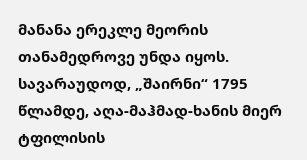მანანა ერეკლე მეორის თანამედროვე უნდა იყოს. სავარაუდოდ, „შაირნი“ 1795 წლამდე, აღა-მაჰმად-ხანის მიერ ტფილისის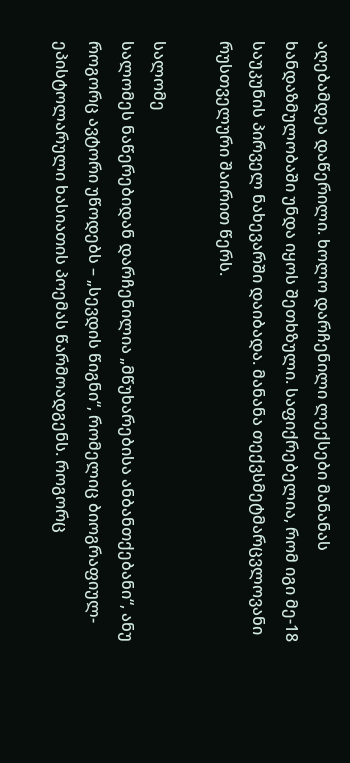აღებამდეა დაწერილი. ხოლო დარჩენილი ლექსები მანანას ხანდაზმულობაში უნდა იყოს შეთხზული. საფიქრებელია, რომ იგი მე-18 საუკუნის პირველ ნახევარში დაიბადა. მანანა თექვსმეტმარცვლოვანი რუსთველური შაირით წერს.

სალომე
სალომეს ნაწერებიდან დარჩენილია „მწუხარებისა ანბანთქებანი“, ანუ როგორც ავტორი უწოდებს – „სევდის წიგნი“, რომელიც ბიოგრაფიულ-ეპისტოლარული ხასიათის პოემას წარმოადგენს. როგორც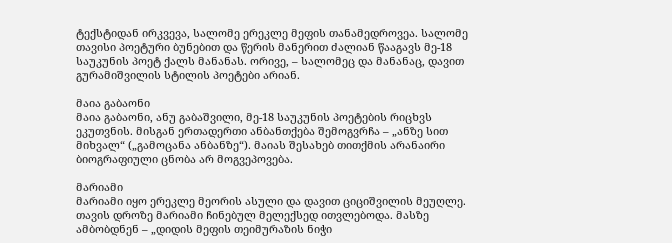ტექსტიდან ირკვევა, სალომე ერეკლე მეფის თანამედროვეა. სალომე თავისი პოეტური ბუნებით და წერის მანერით ძალიან წააგავს მე-18 საუკუნის პოეტ ქალს მანანას. ორივე, – სალომეც და მანანაც, დავით გურამიშვილის სტილის პოეტები არიან.

მაია გაბაონი
მაია გაბაონი, ანუ გაბაშვილი, მე-18 საუკუნის პოეტების რიცხვს ეკუთვნის. მისგან ერთადერთი ანბანთქება შემოგვრჩა – „ანზე სით მიხვალ“ („გამოცანა ანბანზე“). მაიას შესახებ თითქმის არანაირი ბიოგრაფიული ცნობა არ მოგვეპოვება.

მარიამი
მარიამი იყო ერეკლე მეორის ასული და დავით ციციშვილის მეუღლე. თავის დროზე მარიამი ჩინებულ მელექსედ ითვლებოდა. მასზე ამბობდნენ – „დიდის მეფის თეიმურაზის ნიჭი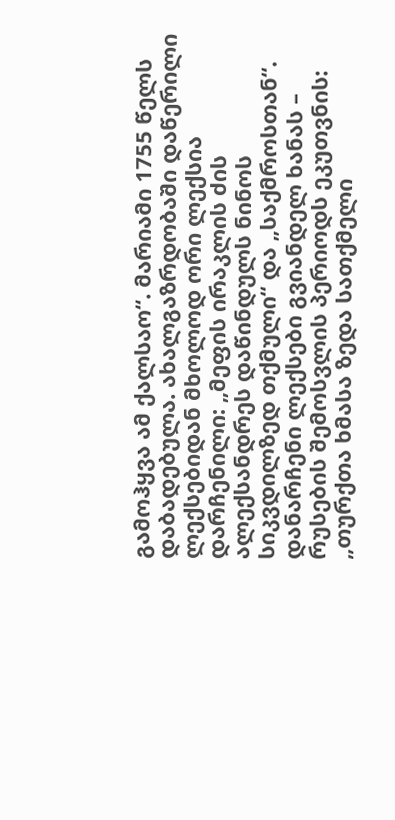გამოჰყვა ამ ქალსაო“. მარიამი 1755 წელს დაბადებულა. ახალგაზრდობაში დაწერილი ლექსებიდან მხოლოდ ორი ლექსია დარჩენილი: „მეფის ირაკლის ძის ალექსანდრეს დაწინდულს ნინოს სიკვდილზედ თქმული“ და „საქმროსთან“. დანარჩენი ლექსები გვიანდელ ხანას – რუსების შემოსვლის პერიოდს ეკუთვნის: „თურქთა ხმასა ზედა სათქმელი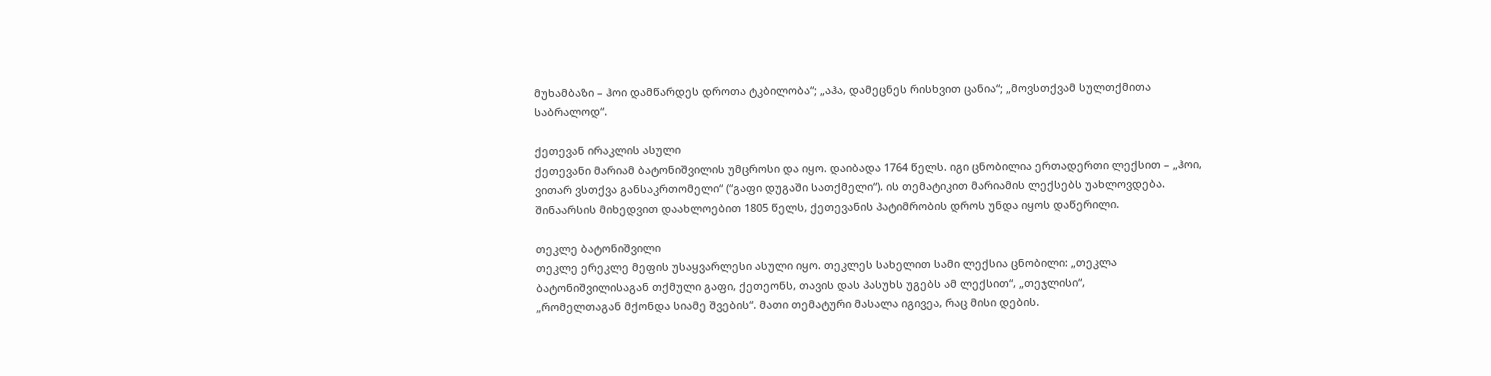მუხამბაზი – ჰოი დამწარდეს დროთა ტკბილობა“; „აჰა, დამეცნეს რისხვით ცანია“; „მოვსთქვამ სულთქმითა საბრალოდ“.

ქეთევან ირაკლის ასული
ქეთევანი მარიამ ბატონიშვილის უმცროსი და იყო. დაიბადა 1764 წელს. იგი ცნობილია ერთადერთი ლექსით – „ჰოი, ვითარ ვსთქვა განსაკრთომელი“ (“გაფი დუგაში სათქმელი“). ის თემატიკით მარიამის ლექსებს უახლოვდება. შინაარსის მიხედვით დაახლოებით 1805 წელს, ქეთევანის პატიმრობის დროს უნდა იყოს დაწერილი.

თეკლე ბატონიშვილი
თეკლე ერეკლე მეფის უსაყვარლესი ასული იყო. თეკლეს სახელით სამი ლექსია ცნობილი: „თეკლა ბატონიშვილისაგან თქმული გაფი, ქეთეონს, თავის დას პასუხს უგებს ამ ლექსით“, „თეჯლისი“,
„რომელთაგან მქონდა სიამე შვების“. მათი თემატური მასალა იგივეა, რაც მისი დების.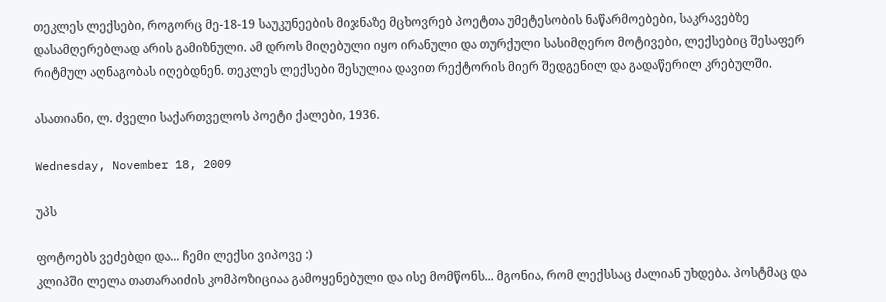თეკლეს ლექსები, როგორც მე-18-19 საუკუნეების მიჯნაზე მცხოვრებ პოეტთა უმეტესობის ნაწარმოებები, საკრავებზე დასამღერებლად არის გამიზნული. ამ დროს მიღებული იყო ირანული და თურქული სასიმღერო მოტივები, ლექსებიც შესაფერ რიტმულ აღნაგობას იღებდნენ. თეკლეს ლექსები შესულია დავით რექტორის მიერ შედგენილ და გადაწერილ კრებულში.

ასათიანი, ლ. ძველი საქართველოს პოეტი ქალები, 1936.

Wednesday, November 18, 2009

უპს

ფოტოებს ვეძებდი და... ჩემი ლექსი ვიპოვე :)
კლიპში ლელა თათარაიძის კომპოზიციაა გამოყენებული და ისე მომწონს... მგონია, რომ ლექსსაც ძალიან უხდება. პოსტმაც და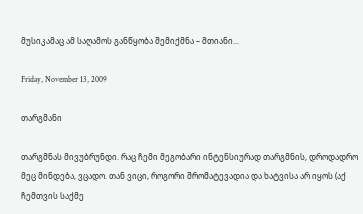მუსიკამაც ამ საღამოს განწყობა შემიქმნა – მთიანი...

Friday, November 13, 2009

თარგმანი

თარგმნას მივუბრუნდი. რაც ჩემი მეგობარი ინტენსიურად თარგმნის, დროდადრო მეც მინდება, ვცადო. თან ვიცი, როგორი შრომატევადია და ხატვისა არ იყოს (აქ ჩემთვის საქმე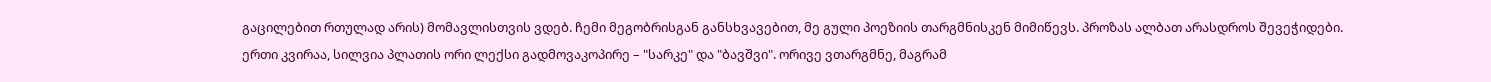გაცილებით რთულად არის) მომავლისთვის ვდებ. ჩემი მეგობრისგან განსხვავებით, მე გული პოეზიის თარგმნისკენ მიმიწევს. პროზას ალბათ არასდროს შევეჭიდები.
ერთი კვირაა, სილვია პლათის ორი ლექსი გადმოვაკოპირე – "სარკე" და "ბავშვი". ორივე ვთარგმნე, მაგრამ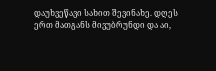დაუხვეწავი სახით შევინახე. დღეს ერთ მათგანს მივუბრუნდი და აი,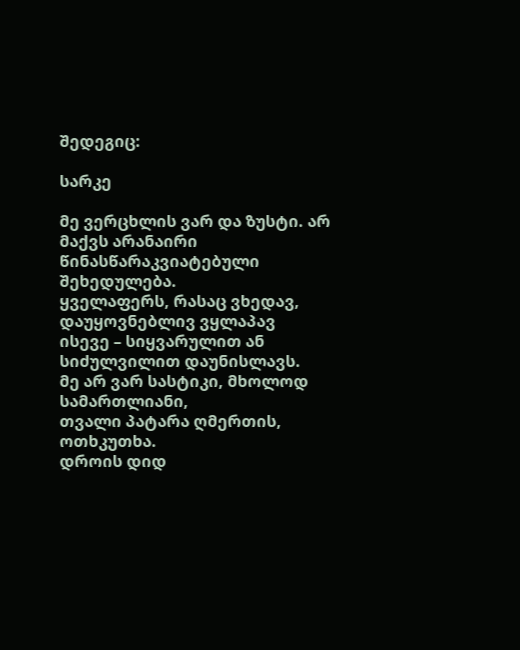შედეგიც:

სარკე

მე ვერცხლის ვარ და ზუსტი. არ მაქვს არანაირი წინასწარაკვიატებული შეხედულება.
ყველაფერს, რასაც ვხედავ, დაუყოვნებლივ ვყლაპავ
ისევე – სიყვარულით ან სიძულვილით დაუნისლავს.
მე არ ვარ სასტიკი, მხოლოდ სამართლიანი,
თვალი პატარა ღმერთის, ოთხკუთხა.
დროის დიდ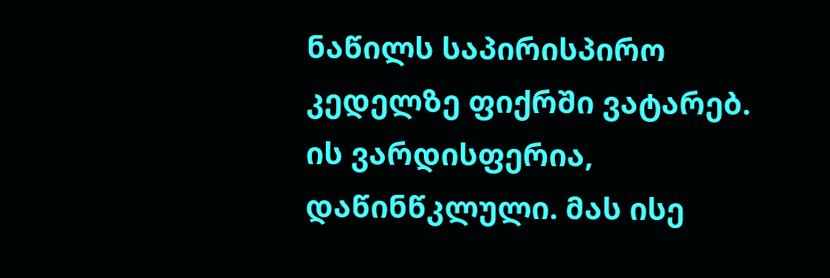ნაწილს საპირისპირო კედელზე ფიქრში ვატარებ.
ის ვარდისფერია, დაწინწკლული. მას ისე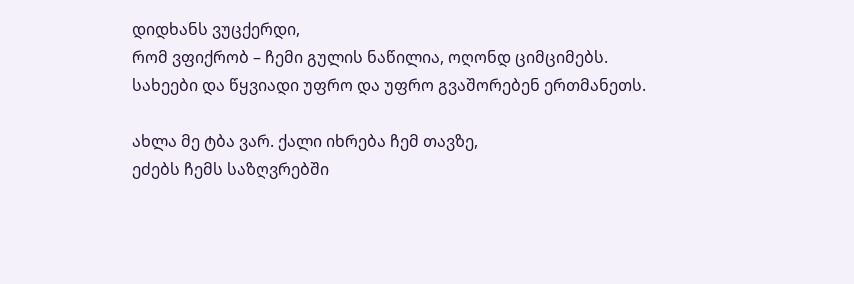დიდხანს ვუცქერდი,
რომ ვფიქრობ – ჩემი გულის ნაწილია, ოღონდ ციმციმებს.
სახეები და წყვიადი უფრო და უფრო გვაშორებენ ერთმანეთს.

ახლა მე ტბა ვარ. ქალი იხრება ჩემ თავზე,
ეძებს ჩემს საზღვრებში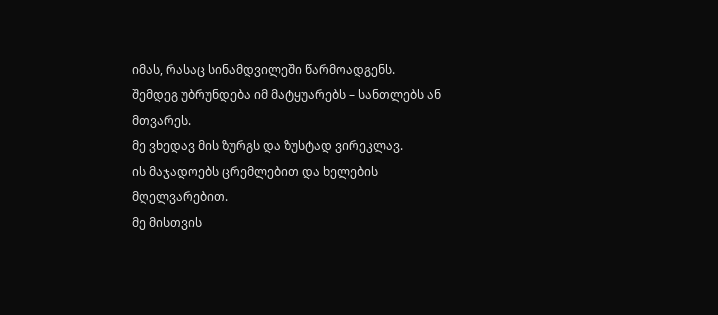იმას, რასაც სინამდვილეში წარმოადგენს.
შემდეგ უბრუნდება იმ მატყუარებს – სანთლებს ან მთვარეს.
მე ვხედავ მის ზურგს და ზუსტად ვირეკლავ.
ის მაჯადოებს ცრემლებით და ხელების მღელვარებით.
მე მისთვის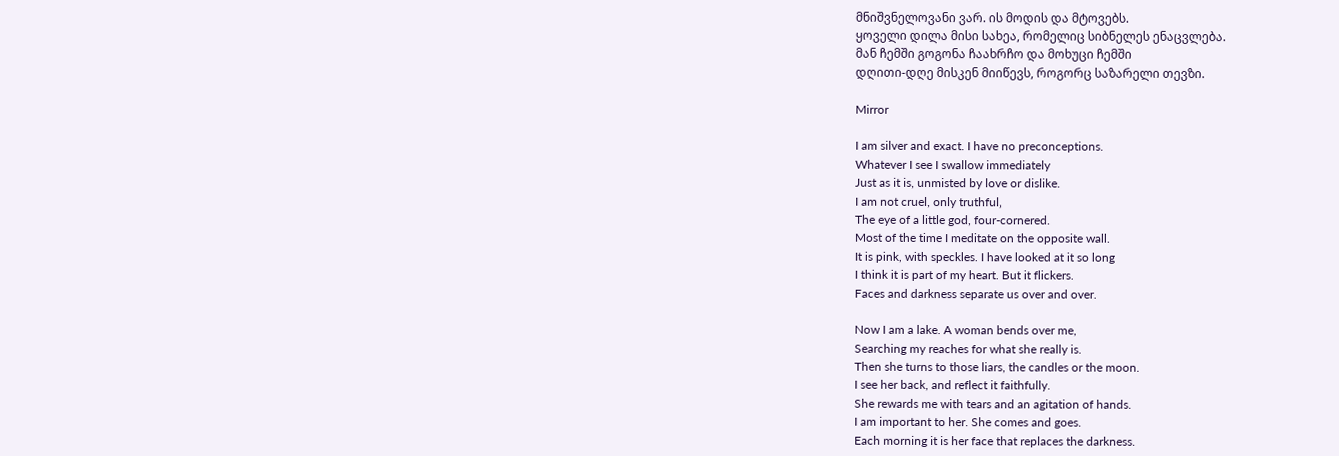მნიშვნელოვანი ვარ. ის მოდის და მტოვებს.
ყოველი დილა მისი სახეა, რომელიც სიბნელეს ენაცვლება.
მან ჩემში გოგონა ჩაახრჩო და მოხუცი ჩემში
დღითი-დღე მისკენ მიიწევს, როგორც საზარელი თევზი.

Mirror

I am silver and exact. I have no preconceptions.
Whatever I see I swallow immediately
Just as it is, unmisted by love or dislike.
I am not cruel, only truthful‚
The eye of a little god, four-cornered.
Most of the time I meditate on the opposite wall.
It is pink, with speckles. I have looked at it so long
I think it is part of my heart. But it flickers.
Faces and darkness separate us over and over.

Now I am a lake. A woman bends over me,
Searching my reaches for what she really is.
Then she turns to those liars, the candles or the moon.
I see her back, and reflect it faithfully.
She rewards me with tears and an agitation of hands.
I am important to her. She comes and goes.
Each morning it is her face that replaces the darkness.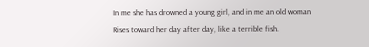In me she has drowned a young girl, and in me an old woman
Rises toward her day after day, like a terrible fish.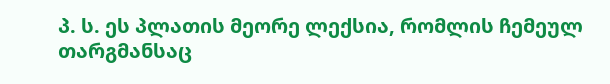პ. ს. ეს პლათის მეორე ლექსია, რომლის ჩემეულ თარგმანსაც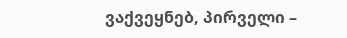ვაქვეყნებ, პირველი –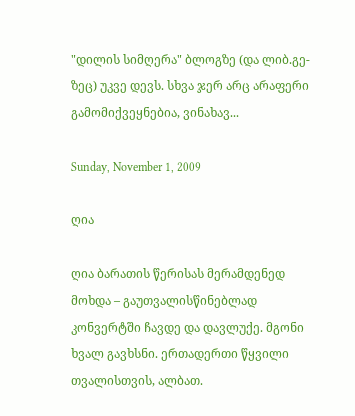"დილის სიმღერა" ბლოგზე (და ლიბ.გე-ზეც) უკვე დევს. სხვა ჯერ არც არაფერი გამომიქვეყნებია, ვინახავ...

Sunday, November 1, 2009

ღია

ღია ბარათის წერისას მერამდენედ მოხდა – გაუთვალისწინებლად კონვერტში ჩავდე და დავლუქე. მგონი ხვალ გავხსნი. ერთადერთი წყვილი თვალისთვის, ალბათ.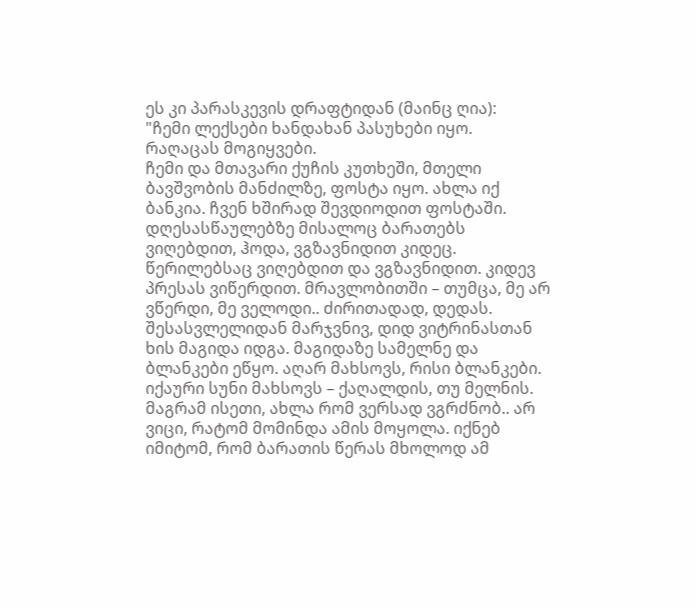ეს კი პარასკევის დრაფტიდან (მაინც ღია):
"ჩემი ლექსები ხანდახან პასუხები იყო.
რაღაცას მოგიყვები.
ჩემი და მთავარი ქუჩის კუთხეში, მთელი ბავშვობის მანძილზე, ფოსტა იყო. ახლა იქ ბანკია. ჩვენ ხშირად შევდიოდით ფოსტაში. დღესასწაულებზე მისალოც ბარათებს ვიღებდით, ჰოდა, ვგზავნიდით კიდეც. წერილებსაც ვიღებდით და ვგზავნიდით. კიდევ პრესას ვიწერდით. მრავლობითში – თუმცა, მე არ ვწერდი, მე ველოდი.. ძირითადად, დედას. შესასვლელიდან მარჯვნივ, დიდ ვიტრინასთან ხის მაგიდა იდგა. მაგიდაზე სამელნე და ბლანკები ეწყო. აღარ მახსოვს, რისი ბლანკები. იქაური სუნი მახსოვს – ქაღალდის, თუ მელნის. მაგრამ ისეთი, ახლა რომ ვერსად ვგრძნობ.. არ ვიცი, რატომ მომინდა ამის მოყოლა. იქნებ იმიტომ, რომ ბარათის წერას მხოლოდ ამ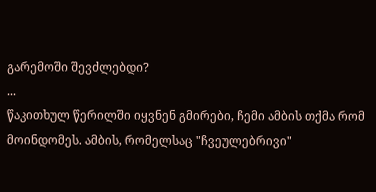გარემოში შევძლებდი?
...
წაკითხულ წერილში იყვნენ გმირები, ჩემი ამბის თქმა რომ მოინდომეს. ამბის, რომელსაც "ჩვეულებრივი"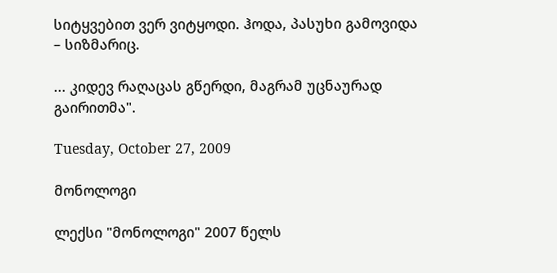სიტყვებით ვერ ვიტყოდი. ჰოდა, პასუხი გამოვიდა – სიზმარიც.

... კიდევ რაღაცას გწერდი, მაგრამ უცნაურად გაირითმა".

Tuesday, October 27, 2009

მონოლოგი

ლექსი "მონოლოგი" 2007 წელს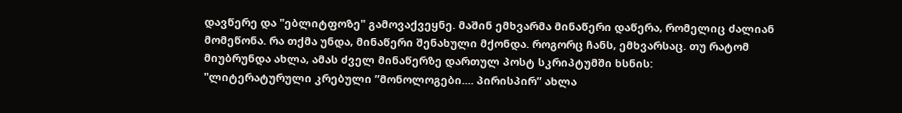დავწერე და "ებლიტფოზე" გამოვაქვეყნე. მაშინ ემხვარმა მინაწერი დაწერა, რომელიც ძალიან მომეწონა. რა თქმა უნდა, მინაწერი შენახული მქონდა. როგორც ჩანს, ემხვარსაც. თუ რატომ მიუბრუნდა ახლა, ამას ძველ მინაწერზე დართულ პოსტ სკრიპტუმში ხსნის:
"ლიტერატურული კრებული ”მონოლოგები.... პირისპირ” ახლა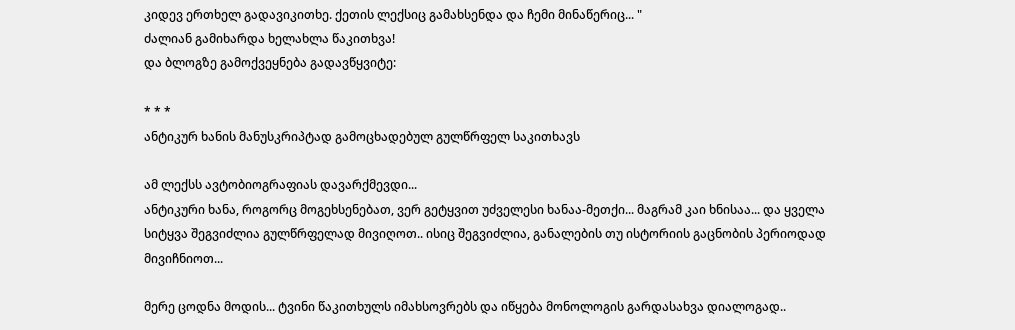კიდევ ერთხელ გადავიკითხე. ქეთის ლექსიც გამახსენდა და ჩემი მინაწერიც... "
ძალიან გამიხარდა ხელახლა წაკითხვა!
და ბლოგზე გამოქვეყნება გადავწყვიტე:

* * *
ანტიკურ ხანის მანუსკრიპტად გამოცხადებულ გულწრფელ საკითხავს

ამ ლექსს ავტობიოგრაფიას დავარქმევდი...
ანტიკური ხანა, როგორც მოგეხსენებათ, ვერ გეტყვით უძველესი ხანაა-მეთქი... მაგრამ კაი ხნისაა... და ყველა სიტყვა შეგვიძლია გულწრფელად მივიღოთ.. ისიც შეგვიძლია, განალების თუ ისტორიის გაცნობის პერიოდად მივიჩნიოთ...

მერე ცოდნა მოდის... ტვინი წაკითხულს იმახსოვრებს და იწყება მონოლოგის გარდასახვა დიალოგად..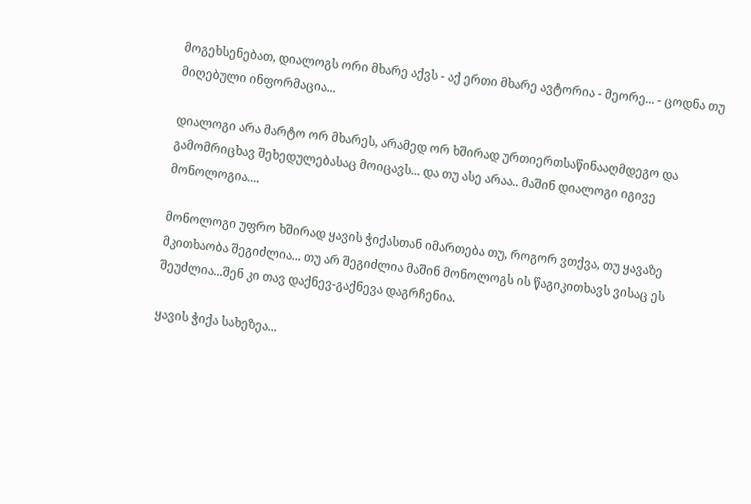მოგეხსენებათ, დიალოგს ორი მხარე აქვს - აქ ერთი მხარე ავტორია - მეორე... - ცოდნა თუ მიღებული ინფორმაცია...

დიალოგი არა მარტო ორ მხარეს, არამედ ორ ხშირად ურთიერთსაწინააღმდეგო და გამომრიცხავ შეხედულებასაც მოიცავს... და თუ ასე არაა.. მაშინ დიალოგი იგივე მონოლოგია....

მონოლოგი უფრო ხშირად ყავის ჭიქასთან იმართება თუ, როგორ ვთქვა, თუ ყავაზე მკითხაობა შეგიძლია... თუ არ შეგიძლია მაშინ მონოლოგს ის წაგიკითხავს ვისაც ეს შეუძლია...შენ კი თავ დაქნევ-გაქნევა დაგრჩენია.

ყავის ჭიქა სახეზეა...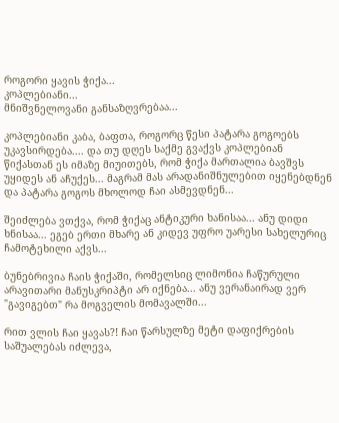როგორი ყავის ჭიქა...
კოპლებიანი...
მნიშვნელოვანი განსაზღვრებაა...

კოპლებიანი კაბა, ბაფთა, როგორც წესი პატარა გოგოებს უკავსირდება.... და თუ დღეს საქმე გვაქვს კოპლებიან წიქასთან ეს იმაზე მიუითებს, რომ ჭიქა მართალია ბავშვს უყიდეს ან აჩუქეს... მაგრამ მას არადანიშნულებით იყენებდნენ და პატარა გოგოს მხოლოდ ჩაი ასმევდნენ...

შეიძლება ვთქვა, რომ ჭიქაც ანტიკური ხანისაა... ანუ დიდი ხნისაა... ეგებ ერთი მხარე ან კიდევ უფრო უარესი სახელურიც ჩამოტეხილი აქვს...

ბუნებრივია ჩაის ჭიქაში, რომელსიც ლიმონია ჩაწურული არავითარი მანუსკრიპტი არ იქნება... ანუ ვერანაირად ვერ "გავიგებთ" რა მოგველის მომავალში...

რით ვლის ჩაი ყავას?! ჩაი წარსულზე მეტი დაფიქრების საშუალებას იძლევა,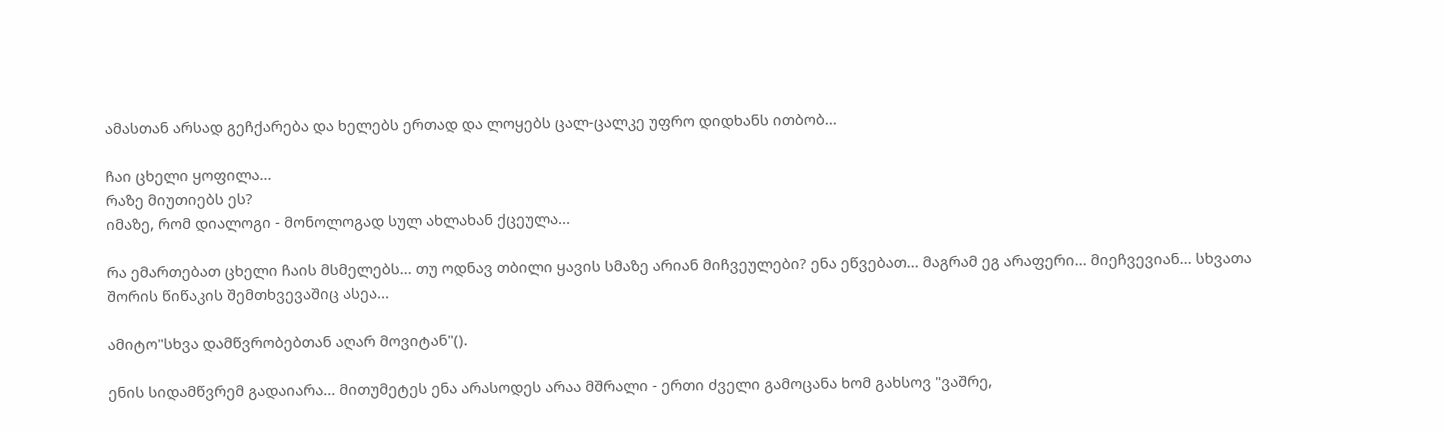ამასთან არსად გეჩქარება და ხელებს ერთად და ლოყებს ცალ-ცალკე უფრო დიდხანს ითბობ...

ჩაი ცხელი ყოფილა...
რაზე მიუთიებს ეს?
იმაზე, რომ დიალოგი - მონოლოგად სულ ახლახან ქცეულა...

რა ემართებათ ცხელი ჩაის მსმელებს... თუ ოდნავ თბილი ყავის სმაზე არიან მიჩვეულები? ენა ეწვებათ... მაგრამ ეგ არაფერი... მიეჩვევიან... სხვათა შორის წიწაკის შემთხვევაშიც ასეა...

ამიტო"სხვა დამწვრობებთან აღარ მოვიტან"().

ენის სიდამწვრემ გადაიარა... მითუმეტეს ენა არასოდეს არაა მშრალი - ერთი ძველი გამოცანა ხომ გახსოვ "ვაშრე,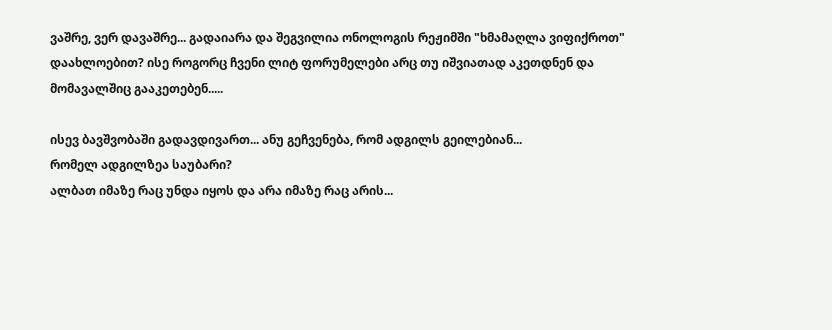ვაშრე, ვერ დავაშრე... გადაიარა და შეგვილია ონოლოგის რეჟიმში "ხმამაღლა ვიფიქროთ" დაახლოებით? ისე როგორც ჩვენი ლიტ ფორუმელები არც თუ იშვიათად აკეთდნენ და მომავალშიც გააკეთებენ.....

ისევ ბავშვობაში გადავდივართ... ანუ გეჩვენება, რომ ადგილს გეილებიან...
რომელ ადგილზეა საუბარი?
ალბათ იმაზე რაც უნდა იყოს და არა იმაზე რაც არის...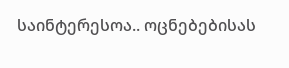საინტერესოა.. ოცნებებისას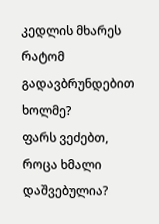კედლის მხარეს რატომ გადავბრუნდებით ხოლმე?
ფარს ვეძებთ, როცა ხმალი დაშვებულია?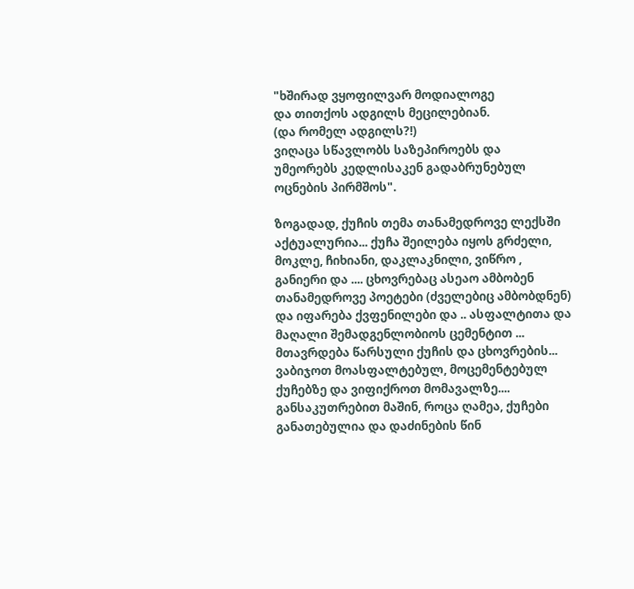"ხშირად ვყოფილვარ მოდიალოგე
და თითქოს ადგილს მეცილებიან.
(და რომელ ადგილს?!)
ვიღაცა სწავლობს საზეპიროებს და
უმეორებს კედლისაკენ გადაბრუნებულ ოცნების პირმშოს".

ზოგადად, ქუჩის თემა თანამედროვე ლექსში აქტუალურია... ქუჩა შეილება იყოს გრძელი, მოკლე, ჩიხიანი, დაკლაკნილი, ვიწრო , განიერი და .... ცხოვრებაც ასეაო ამბობენ თანამედროვე პოეტები (ძველებიც ამბობდნენ) და იფარება ქვფენილები და .. ასფალტითა და მაღალი შემადგენლობიოს ცემენტით ... მთავრდება წარსული ქუჩის და ცხოვრების... ვაბიჯოთ მოასფალტებულ, მოცემენტებულ ქუჩებზე და ვიფიქროთ მომავალზე.... განსაკუთრებით მაშინ, როცა ღამეა, ქუჩები განათებულია და დაძინების წინ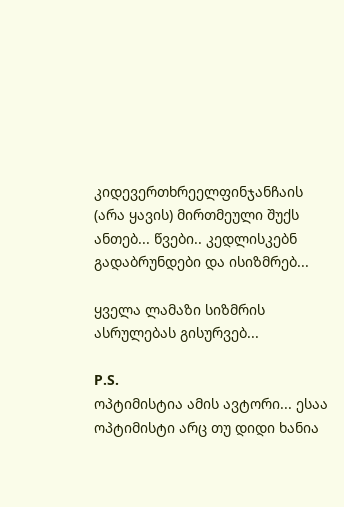კიდევერთხრეელფინჯანჩაის (არა ყავის) მირთმეული შუქს ანთებ... წვები.. კედლისკებნ გადაბრუნდები და ისიზმრებ...

ყველა ლამაზი სიზმრის ასრულებას გისურვებ...

P.S.
ოპტიმისტია ამის ავტორი... ესაა ოპტიმისტი არც თუ დიდი ხანია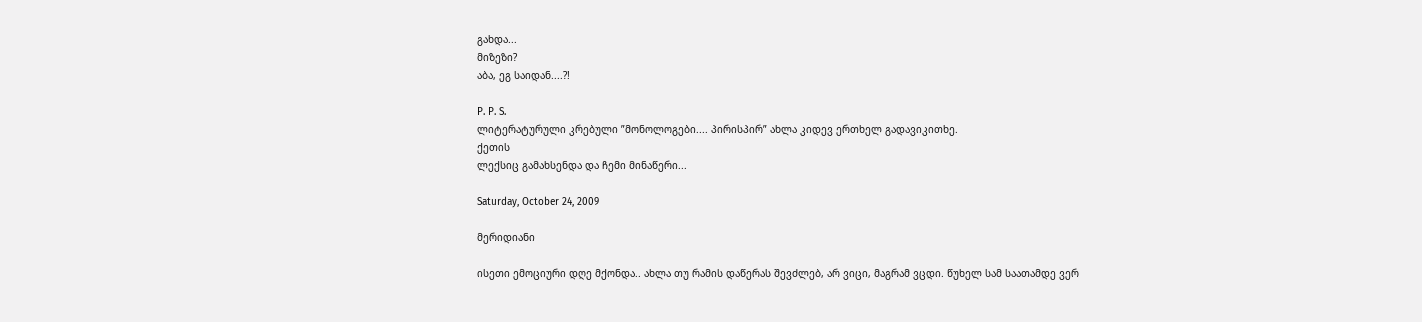გახდა...
მიზეზი?
აბა, ეგ საიდან....?!

P. P. S.
ლიტერატურული კრებული ”მონოლოგები.... პირისპირ” ახლა კიდევ ერთხელ გადავიკითხე.
ქეთის
ლექსიც გამახსენდა და ჩემი მინაწერი...

Saturday, October 24, 2009

მერიდიანი

ისეთი ემოციური დღე მქონდა.. ახლა თუ რამის დაწერას შევძლებ, არ ვიცი, მაგრამ ვცდი. წუხელ სამ საათამდე ვერ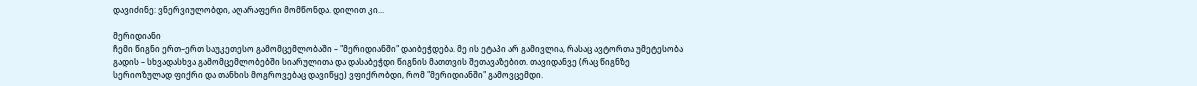დავიძინე: ვნერვიულობდი, აღარაფერი მომწონდა. დილით კი...

მერიდიანი
ჩემი წიგნი ერთ–ერთ საუკეთესო გამომცემლობაში – "მერიდიანში" დაიბეჭდება. მე ის ეტაპი არ გამივლია, რასაც ავტორთა უმეტესობა გადის – სხვადასხვა გამომცემლობებში სიარულითა და დასაბეჭდი წიგნის მათთვის შეთავაზებით. თავიდანვე (რაც წიგნზე სერიოზულად ფიქრი და თანხის მოგროვებაც დავიწყე) ვფიქრობდი, რომ "მერიდიანში" გამოვცემდი.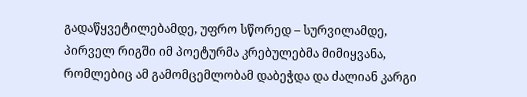გადაწყვეტილებამდე, უფრო სწორედ – სურვილამდე, პირველ რიგში იმ პოეტურმა კრებულებმა მიმიყვანა, რომლებიც ამ გამომცემლობამ დაბეჭდა და ძალიან კარგი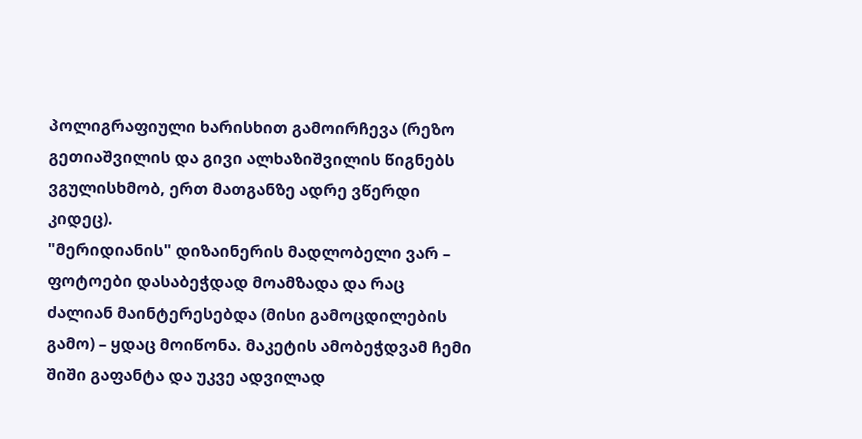პოლიგრაფიული ხარისხით გამოირჩევა (რეზო გეთიაშვილის და გივი ალხაზიშვილის წიგნებს ვგულისხმობ, ერთ მათგანზე ადრე ვწერდი კიდეც).
"მერიდიანის" დიზაინერის მადლობელი ვარ – ფოტოები დასაბეჭდად მოამზადა და რაც ძალიან მაინტერესებდა (მისი გამოცდილების გამო) – ყდაც მოიწონა. მაკეტის ამობეჭდვამ ჩემი შიში გაფანტა და უკვე ადვილად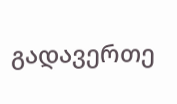გადავერთე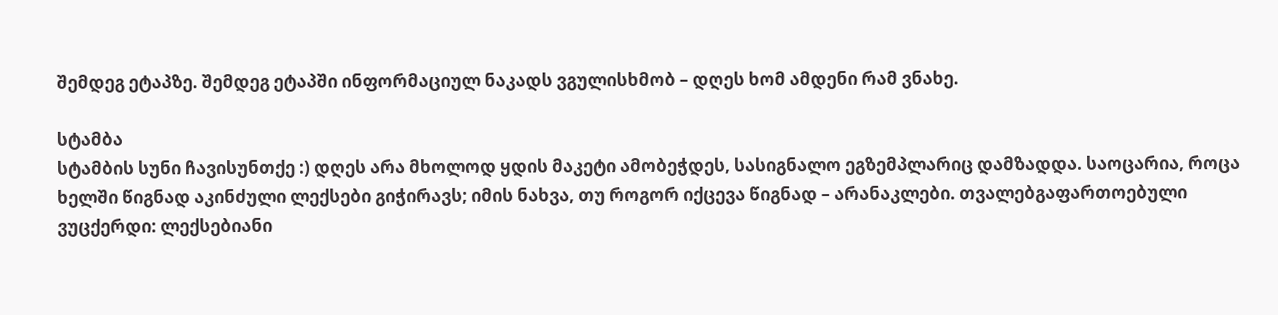შემდეგ ეტაპზე. შემდეგ ეტაპში ინფორმაციულ ნაკადს ვგულისხმობ – დღეს ხომ ამდენი რამ ვნახე.

სტამბა
სტამბის სუნი ჩავისუნთქე :) დღეს არა მხოლოდ ყდის მაკეტი ამობეჭდეს, სასიგნალო ეგზემპლარიც დამზადდა. საოცარია, როცა ხელში წიგნად აკინძული ლექსები გიჭირავს; იმის ნახვა, თუ როგორ იქცევა წიგნად – არანაკლები. თვალებგაფართოებული ვუცქერდი: ლექსებიანი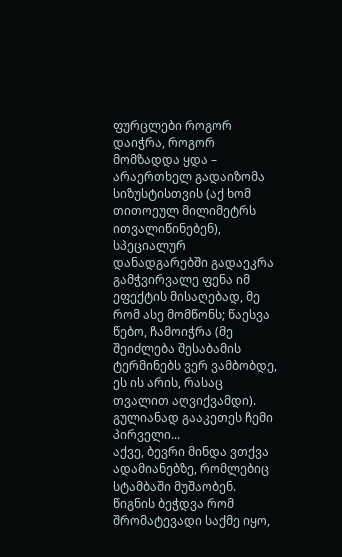ფურცლები როგორ დაიჭრა, როგორ მომზადდა ყდა – არაერთხელ გადაიზომა სიზუსტისთვის (აქ ხომ თითოეულ მილიმეტრს ითვალიწინებენ), სპეციალურ დანადგარებში გადაეკრა გამჭვირვალე ფენა იმ ეფექტის მისაღებად, მე რომ ასე მომწონს; წაესვა წებო, ჩამოიჭრა (მე შეიძლება შესაბამის ტერმინებს ვერ ვამბობდე, ეს ის არის, რასაც თვალით აღვიქვამდი). გულიანად გააკეთეს ჩემი პირველი...
აქვე, ბევრი მინდა ვთქვა ადამიანებზე, რომლებიც სტამბაში მუშაობენ. წიგნის ბეჭდვა რომ შრომატევადი საქმე იყო,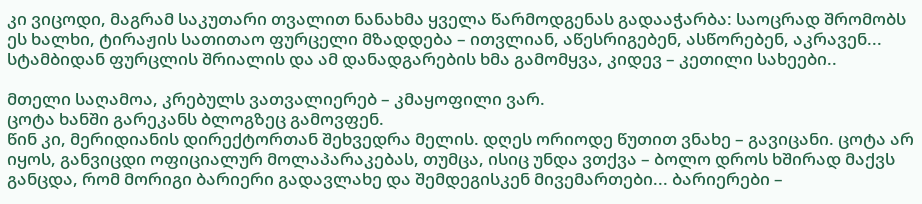კი ვიცოდი, მაგრამ საკუთარი თვალით ნანახმა ყველა წარმოდგენას გადააჭარბა: საოცრად შრომობს ეს ხალხი, ტირაჟის სათითაო ფურცელი მზადდება – ითვლიან, აწესრიგებენ, ასწორებენ, აკრავენ...
სტამბიდან ფურცლის შრიალის და ამ დანადგარების ხმა გამომყვა, კიდევ – კეთილი სახეები..

მთელი საღამოა, კრებულს ვათვალიერებ – კმაყოფილი ვარ.
ცოტა ხანში გარეკანს ბლოგზეც გამოვფენ.
წინ კი, მერიდიანის დირექტორთან შეხვედრა მელის. დღეს ორიოდე წუთით ვნახე – გავიცანი. ცოტა არ იყოს, განვიცდი ოფიციალურ მოლაპარაკებას, თუმცა, ისიც უნდა ვთქვა – ბოლო დროს ხშირად მაქვს განცდა, რომ მორიგი ბარიერი გადავლახე და შემდეგისკენ მივემართები... ბარიერები –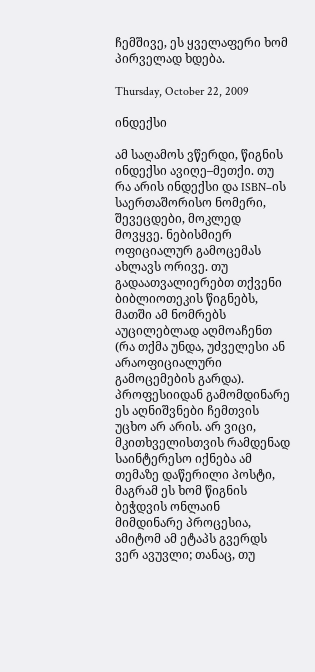ჩემშივე, ეს ყველაფერი ხომ პირველად ხდება.

Thursday, October 22, 2009

ინდექსი

ამ საღამოს ვწერდი, წიგნის ინდექსი ავიღე–მეთქი. თუ რა არის ინდექსი და ISBN–ის საერთაშორისო ნომერი, შევეცდები, მოკლედ მოვყვე. ნებისმიერ ოფიციალურ გამოცემას ახლავს ორივე. თუ გადაათვალიერებთ თქვენი ბიბლიოთეკის წიგნებს, მათში ამ ნომრებს აუცილებლად აღმოაჩენთ (რა თქმა უნდა, უძველესი ან არაოფიციალური გამოცემების გარდა). პროფესიიდან გამომდინარე ეს აღნიშვნები ჩემთვის უცხო არ არის. არ ვიცი, მკითხველისთვის რამდენად საინტერესო იქნება ამ თემაზე დაწერილი პოსტი, მაგრამ ეს ხომ წიგნის ბეჭდვის ონლაინ მიმდინარე პროცესია, ამიტომ ამ ეტაპს გვერდს ვერ ავუვლი; თანაც, თუ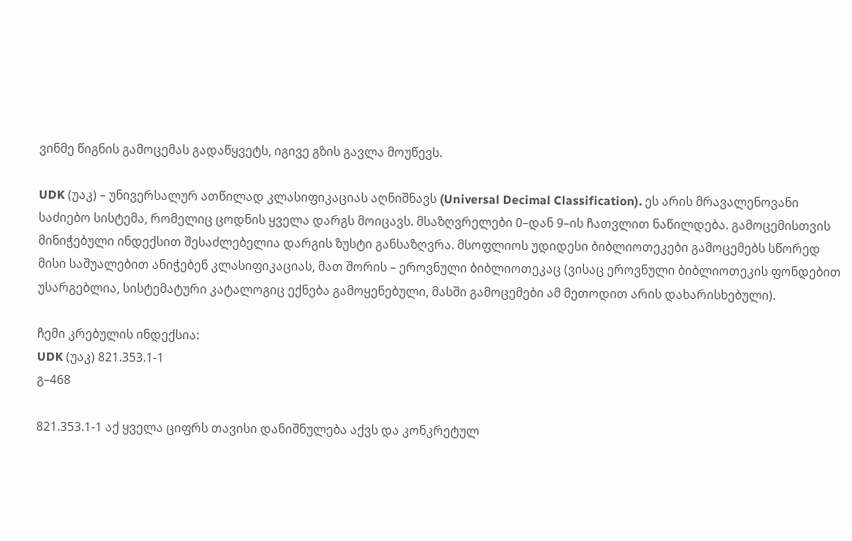ვინმე წიგნის გამოცემას გადაწყვეტს, იგივე გზის გავლა მოუწევს.

UDK (უაკ) – უნივერსალურ ათწილად კლასიფიკაციას აღნიშნავს (Universal Decimal Classification). ეს არის მრავალენოვანი საძიებო სისტემა, რომელიც ცოდნის ყველა დარგს მოიცავს. მსაზღვრელები 0–დან 9–ის ჩათვლით ნაწილდება. გამოცემისთვის მინიჭებული ინდექსით შესაძლებელია დარგის ზუსტი განსაზღვრა. მსოფლიოს უდიდესი ბიბლიოთეკები გამოცემებს სწორედ მისი საშუალებით ანიჭებენ კლასიფიკაციას, მათ შორის – ეროვნული ბიბლიოთეკაც (ვისაც ეროვნული ბიბლიოთეკის ფონდებით უსარგებლია, სისტემატური კატალოგიც ექნება გამოყენებული, მასში გამოცემები ამ მეთოდით არის დახარისხებული).

ჩემი კრებულის ინდექსია:
UDK (უაკ) 821.353.1-1
გ–468

821.353.1-1 აქ ყველა ციფრს თავისი დანიშნულება აქვს და კონკრეტულ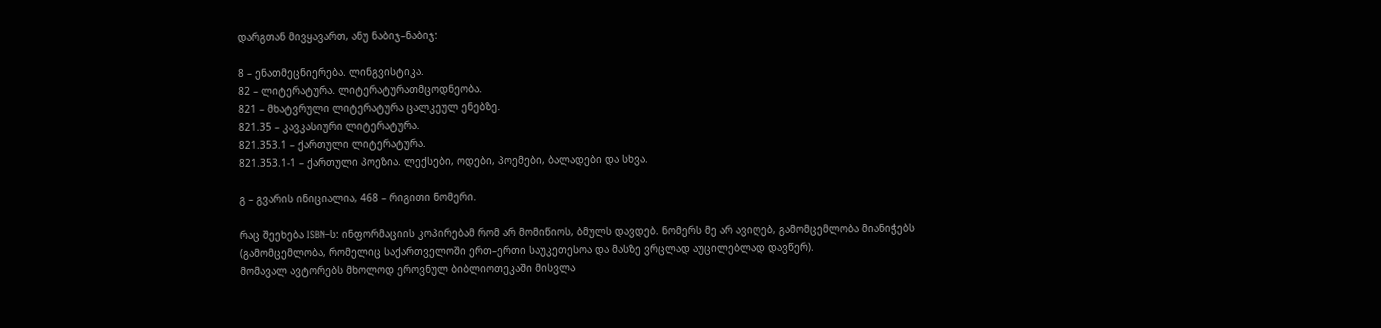დარგთან მივყავართ, ანუ ნაბიჯ–ნაბიჯ:

8 – ენათმეცნიერება. ლინგვისტიკა.
82 – ლიტერატურა. ლიტერატურათმცოდნეობა.
821 – მხატვრული ლიტერატურა ცალკეულ ენებზე.
821.35 – კავკასიური ლიტერატურა.
821.353.1 – ქართული ლიტერატურა.
821.353.1-1 – ქართული პოეზია. ლექსები, ოდები, პოემები, ბალადები და სხვა.

გ – გვარის ინიციალია, 468 – რიგითი ნომერი.

რაც შეეხება ISBN–ს: ინფორმაციის კოპირებამ რომ არ მომიწიოს, ბმულს დავდებ. ნომერს მე არ ავიღებ, გამომცემლობა მიანიჭებს (გამომცემლობა, რომელიც საქართველოში ერთ–ერთი საუკეთესოა და მასზე ვრცლად აუცილებლად დავწერ).
მომავალ ავტორებს მხოლოდ ეროვნულ ბიბლიოთეკაში მისვლა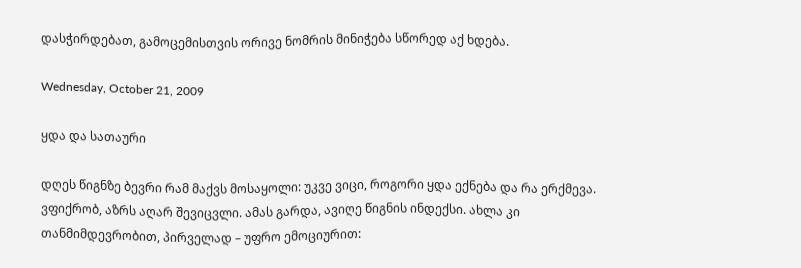დასჭირდებათ, გამოცემისთვის ორივე ნომრის მინიჭება სწორედ აქ ხდება.

Wednesday, October 21, 2009

ყდა და სათაური

დღეს წიგნზე ბევრი რამ მაქვს მოსაყოლი: უკვე ვიცი, როგორი ყდა ექნება და რა ერქმევა. ვფიქრობ, აზრს აღარ შევიცვლი. ამას გარდა, ავიღე წიგნის ინდექსი. ახლა კი თანმიმდევრობით, პირველად – უფრო ემოციურით: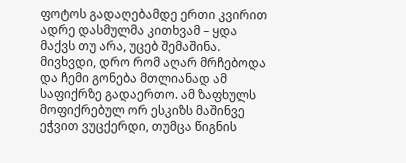ფოტოს გადაღებამდე ერთი კვირით ადრე დასმულმა კითხვამ – ყდა მაქვს თუ არა, უცებ შემაშინა. მივხვდი, დრო რომ აღარ მრჩებოდა და ჩემი გონება მთლიანად ამ საფიქრზე გადაერთო. ამ ზაფხულს მოფიქრებულ ორ ესკიზს მაშინვე ეჭვით ვუცქერდი, თუმცა წიგნის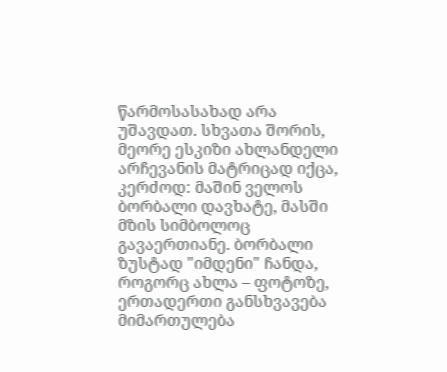წარმოსასახად არა უშავდათ. სხვათა შორის, მეორე ესკიზი ახლანდელი არჩევანის მატრიცად იქცა, კერძოდ: მაშინ ველოს ბორბალი დავხატე, მასში მზის სიმბოლოც გავაერთიანე. ბორბალი ზუსტად "იმდენი" ჩანდა, როგორც ახლა – ფოტოზე, ერთადერთი განსხვავება მიმართულება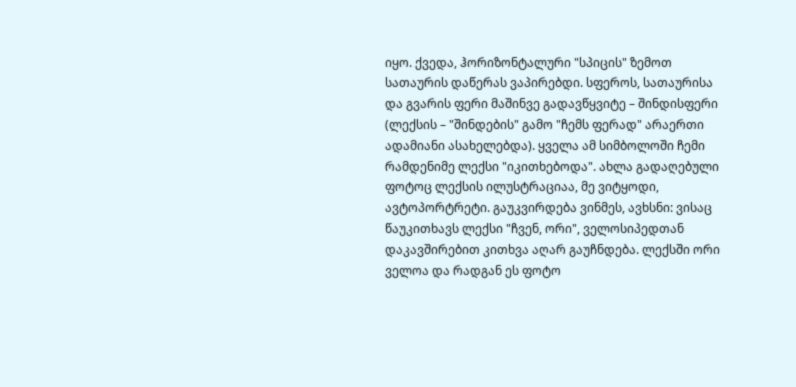იყო. ქვედა, ჰორიზონტალური "სპიცის" ზემოთ სათაურის დაწერას ვაპირებდი. სფეროს, სათაურისა და გვარის ფერი მაშინვე გადავწყვიტე – შინდისფერი (ლექსის – "შინდების" გამო "ჩემს ფერად" არაერთი ადამიანი ასახელებდა). ყველა ამ სიმბოლოში ჩემი რამდენიმე ლექსი "იკითხებოდა". ახლა გადაღებული ფოტოც ლექსის ილუსტრაციაა, მე ვიტყოდი, ავტოპორტრეტი. გაუკვირდება ვინმეს, ავხსნი: ვისაც წაუკითხავს ლექსი "ჩვენ, ორი", ველოსიპედთან დაკავშირებით კითხვა აღარ გაუჩნდება. ლექსში ორი ველოა და რადგან ეს ფოტო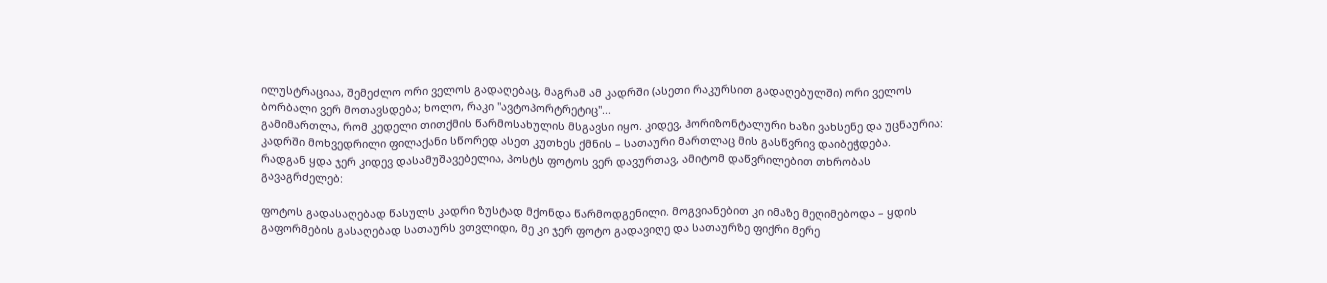ილუსტრაციაა, შემეძლო ორი ველოს გადაღებაც, მაგრამ ამ კადრში (ასეთი რაკურსით გადაღებულში) ორი ველოს ბორბალი ვერ მოთავსდება; ხოლო, რაკი "ავტოპორტრეტიც"...
გამიმართლა, რომ კედელი თითქმის წარმოსახულის მსგავსი იყო. კიდევ, ჰორიზონტალური ხაზი ვახსენე და უცნაურია: კადრში მოხვედრილი ფილაქანი სწორედ ასეთ კუთხეს ქმნის – სათაური მართლაც მის გასწვრივ დაიბეჭდება.
რადგან ყდა ჯერ კიდევ დასამუშავებელია, პოსტს ფოტოს ვერ დავურთავ, ამიტომ დაწვრილებით თხრობას გავაგრძელებ:

ფოტოს გადასაღებად წასულს კადრი ზუსტად მქონდა წარმოდგენილი. მოგვიანებით კი იმაზე მეღიმებოდა – ყდის გაფორმების გასაღებად სათაურს ვთვლიდი, მე კი ჯერ ფოტო გადავიღე და სათაურზე ფიქრი მერე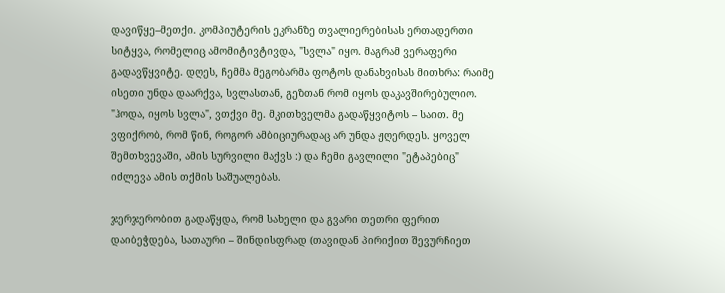დავიწყე–მეთქი. კომპიუტერის ეკრანზე თვალიერებისას ერთადერთი სიტყვა, რომელიც ამომიტივტივდა, "სვლა" იყო. მაგრამ ვერაფერი გადავწყვიტე. დღეს, ჩემმა მეგობარმა ფოტოს დანახვისას მითხრა: რაიმე ისეთი უნდა დაარქვა, სვლასთან, გეზთან რომ იყოს დაკავშირებულიო. "ჰოდა, იყოს სვლა", ვთქვი მე. მკითხველმა გადაწყვიტოს – საით. მე ვფიქრობ, რომ წინ, როგორ ამბიციურადაც არ უნდა ჟღერდეს. ყოველ შემთხვევაში, ამის სურვილი მაქვს :) და ჩემი გავლილი "ეტაპებიც" იძლევა ამის თქმის საშუალებას.

ჯერჯერობით გადაწყდა, რომ სახელი და გვარი თეთრი ფერით დაიბეჭდება, სათაური – შინდისფრად (თავიდან პირიქით შევურჩიეთ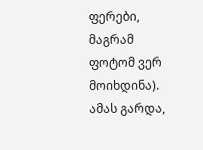ფერები, მაგრამ ფოტომ ვერ მოიხდინა).
ამას გარდა,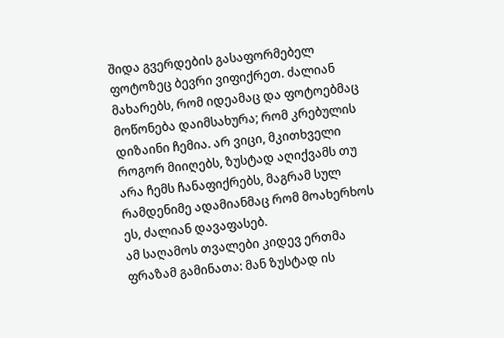შიდა გვერდების გასაფორმებელ ფოტოზეც ბევრი ვიფიქრეთ. ძალიან მახარებს, რომ იდეამაც და ფოტოებმაც მოწონება დაიმსახურა; რომ კრებულის დიზაინი ჩემია. არ ვიცი, მკითხველი როგორ მიიღებს, ზუსტად აღიქვამს თუ არა ჩემს ჩანაფიქრებს, მაგრამ სულ რამდენიმე ადამიანმაც რომ მოახერხოს ეს, ძალიან დავაფასებ.
ამ საღამოს თვალები კიდევ ერთმა ფრაზამ გამინათა: მან ზუსტად ის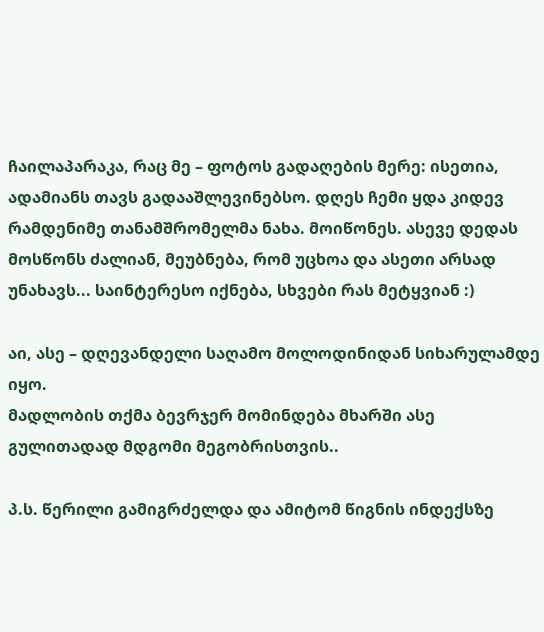ჩაილაპარაკა, რაც მე – ფოტოს გადაღების მერე: ისეთია, ადამიანს თავს გადააშლევინებსო. დღეს ჩემი ყდა კიდევ რამდენიმე თანამშრომელმა ნახა. მოიწონეს. ასევე დედას მოსწონს ძალიან, მეუბნება, რომ უცხოა და ასეთი არსად უნახავს... საინტერესო იქნება, სხვები რას მეტყვიან :)

აი, ასე – დღევანდელი საღამო მოლოდინიდან სიხარულამდე იყო.
მადლობის თქმა ბევრჯერ მომინდება მხარში ასე გულითადად მდგომი მეგობრისთვის..

პ.ს. წერილი გამიგრძელდა და ამიტომ წიგნის ინდექსზე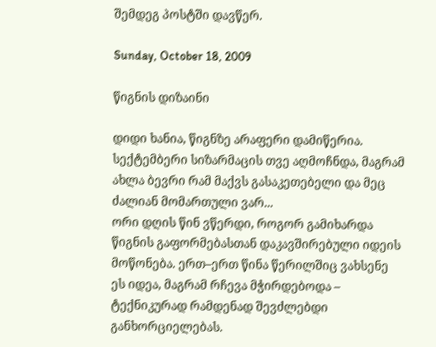შემდეგ პოსტში დავწერ.

Sunday, October 18, 2009

წიგნის დიზაინი

დიდი ხანია, წიგნზე არაფერი დამიწერია. სექტემბერი სიზარმაცის თვე აღმოჩნდა, მაგრამ ახლა ბევრი რამ მაქვს გასაკეთებელი და მეც ძალიან მომართული ვარ...
ორი დღის წინ ვწერდი, როგორ გამიხარდა წიგნის გაფორმებასთან დაკავშირებული იდეის მოწონება. ერთ–ერთ წინა წერილშიც ვახსენე ეს იდეა, მაგრამ რჩევა მჭირდებოდა – ტექნიკურად რამდენად შევძლებდი განხორციელებას.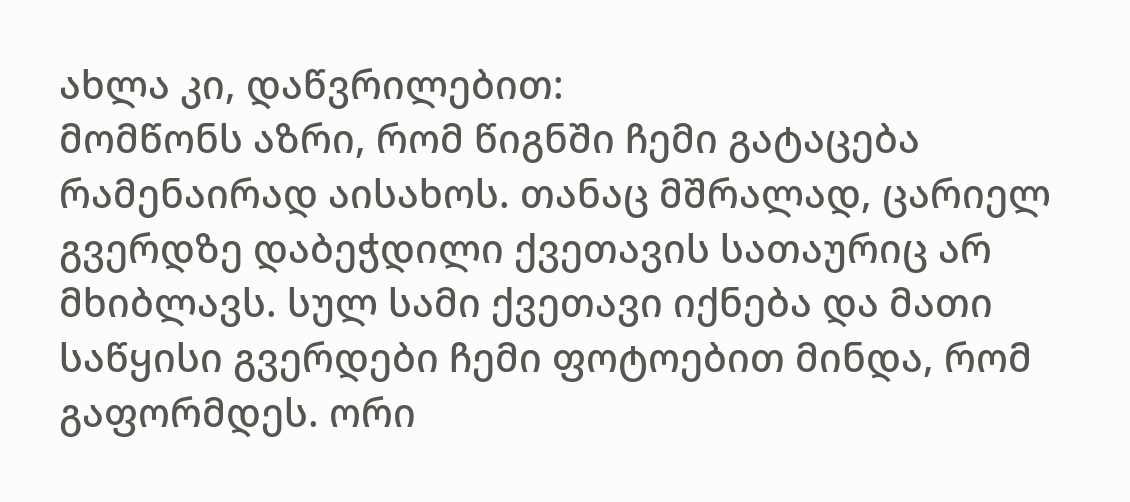ახლა კი, დაწვრილებით:
მომწონს აზრი, რომ წიგნში ჩემი გატაცება რამენაირად აისახოს. თანაც მშრალად, ცარიელ გვერდზე დაბეჭდილი ქვეთავის სათაურიც არ მხიბლავს. სულ სამი ქვეთავი იქნება და მათი საწყისი გვერდები ჩემი ფოტოებით მინდა, რომ გაფორმდეს. ორი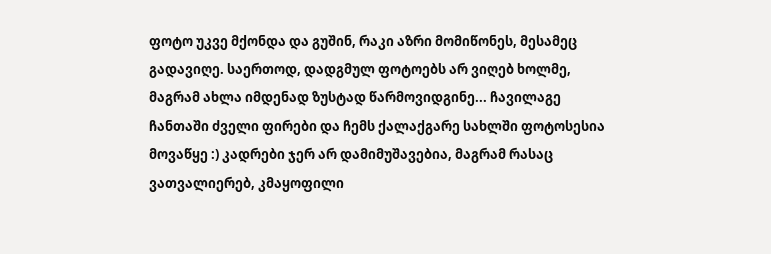ფოტო უკვე მქონდა და გუშინ, რაკი აზრი მომიწონეს, მესამეც გადავიღე. საერთოდ, დადგმულ ფოტოებს არ ვიღებ ხოლმე, მაგრამ ახლა იმდენად ზუსტად წარმოვიდგინე... ჩავილაგე ჩანთაში ძველი ფირები და ჩემს ქალაქგარე სახლში ფოტოსესია მოვაწყე :) კადრები ჯერ არ დამიმუშავებია, მაგრამ რასაც ვათვალიერებ, კმაყოფილი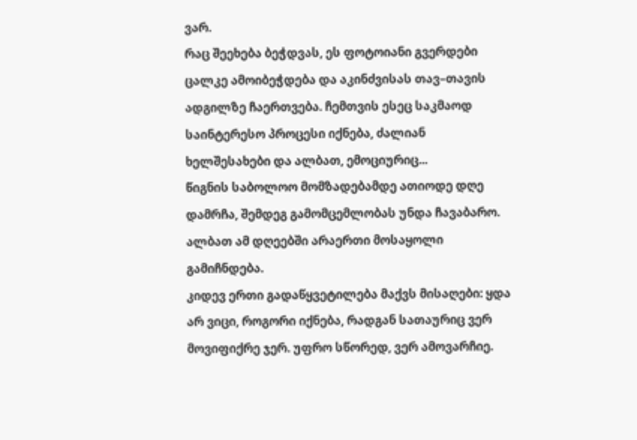ვარ.
რაც შეეხება ბეჭდვას, ეს ფოტოიანი გვერდები ცალკე ამოიბეჭდება და აკინძვისას თავ–თავის ადგილზე ჩაერთვება. ჩემთვის ესეც საკმაოდ საინტერესო პროცესი იქნება, ძალიან ხელშესახები და ალბათ, ემოციურიც...
წიგნის საბოლოო მომზადებამდე ათიოდე დღე დამრჩა, შემდეგ გამომცემლობას უნდა ჩავაბარო. ალბათ ამ დღეებში არაერთი მოსაყოლი გამიჩნდება.
კიდევ ერთი გადაწყვეტილება მაქვს მისაღები: ყდა არ ვიცი, როგორი იქნება, რადგან სათაურიც ვერ მოვიფიქრე ჯერ. უფრო სწორედ, ვერ ამოვარჩიე.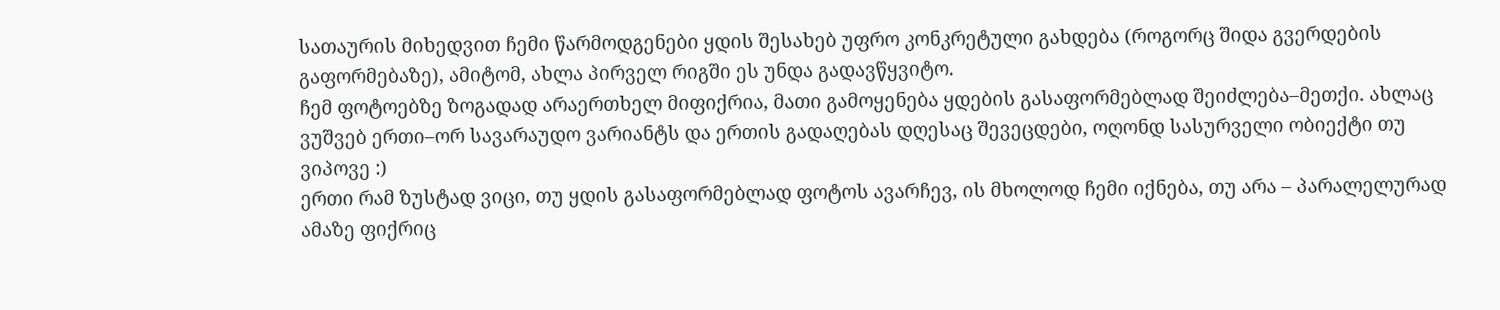სათაურის მიხედვით ჩემი წარმოდგენები ყდის შესახებ უფრო კონკრეტული გახდება (როგორც შიდა გვერდების გაფორმებაზე), ამიტომ, ახლა პირველ რიგში ეს უნდა გადავწყვიტო.
ჩემ ფოტოებზე ზოგადად არაერთხელ მიფიქრია, მათი გამოყენება ყდების გასაფორმებლად შეიძლება–მეთქი. ახლაც ვუშვებ ერთი–ორ სავარაუდო ვარიანტს და ერთის გადაღებას დღესაც შევეცდები, ოღონდ სასურველი ობიექტი თუ ვიპოვე :)
ერთი რამ ზუსტად ვიცი, თუ ყდის გასაფორმებლად ფოტოს ავარჩევ, ის მხოლოდ ჩემი იქნება, თუ არა – პარალელურად ამაზე ფიქრიც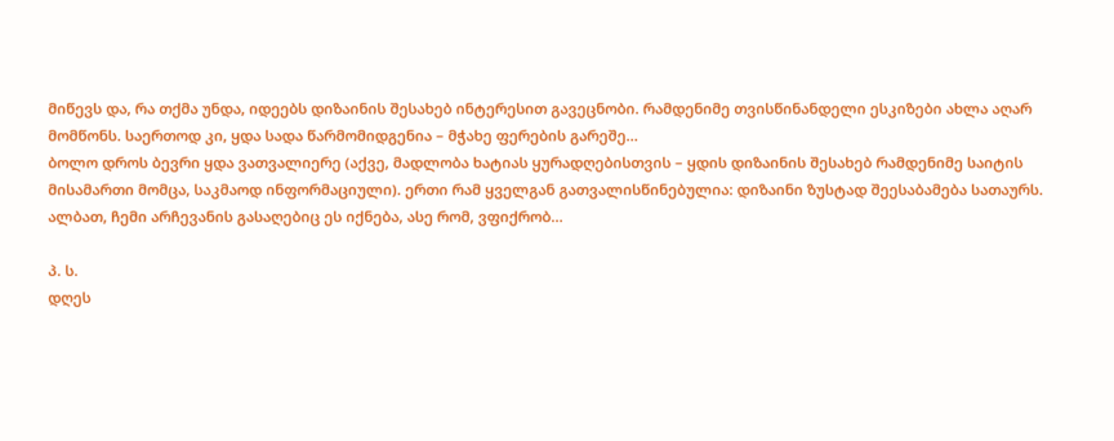მიწევს და, რა თქმა უნდა, იდეებს დიზაინის შესახებ ინტერესით გავეცნობი. რამდენიმე თვისწინანდელი ესკიზები ახლა აღარ მომწონს. საერთოდ კი, ყდა სადა წარმომიდგენია – მჭახე ფერების გარეშე...
ბოლო დროს ბევრი ყდა ვათვალიერე (აქვე, მადლობა ხატიას ყურადღებისთვის – ყდის დიზაინის შესახებ რამდენიმე საიტის მისამართი მომცა, საკმაოდ ინფორმაციული). ერთი რამ ყველგან გათვალისწინებულია: დიზაინი ზუსტად შეესაბამება სათაურს. ალბათ, ჩემი არჩევანის გასაღებიც ეს იქნება, ასე რომ, ვფიქრობ...

პ. ს.
დღეს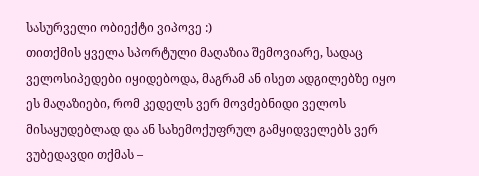სასურველი ობიექტი ვიპოვე :)
თითქმის ყველა სპორტული მაღაზია შემოვიარე, სადაც ველოსიპედები იყიდებოდა, მაგრამ ან ისეთ ადგილებზე იყო ეს მაღაზიები, რომ კედელს ვერ მოვძებნიდი ველოს მისაყუდებლად და ან სახემოქუფრულ გამყიდველებს ვერ ვუბედავდი თქმას –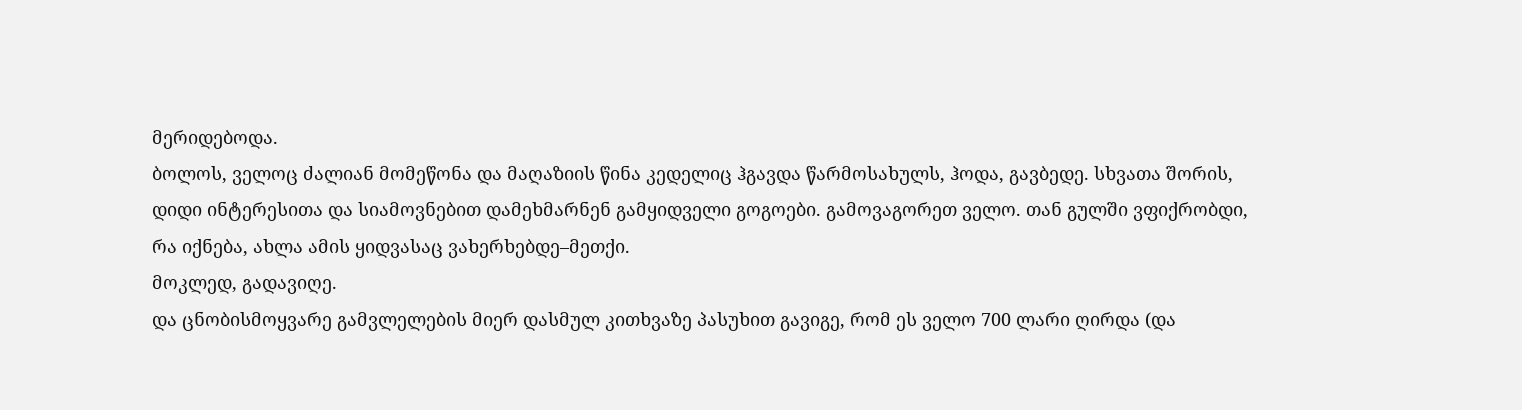მერიდებოდა.
ბოლოს, ველოც ძალიან მომეწონა და მაღაზიის წინა კედელიც ჰგავდა წარმოსახულს, ჰოდა, გავბედე. სხვათა შორის, დიდი ინტერესითა და სიამოვნებით დამეხმარნენ გამყიდველი გოგოები. გამოვაგორეთ ველო. თან გულში ვფიქრობდი, რა იქნება, ახლა ამის ყიდვასაც ვახერხებდე–მეთქი.
მოკლედ, გადავიღე.
და ცნობისმოყვარე გამვლელების მიერ დასმულ კითხვაზე პასუხით გავიგე, რომ ეს ველო 700 ლარი ღირდა (და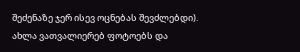შეძენაზე ჯერ ისევ ოცნებას შევძლებდი).
ახლა ვათვალიერებ ფოტოებს და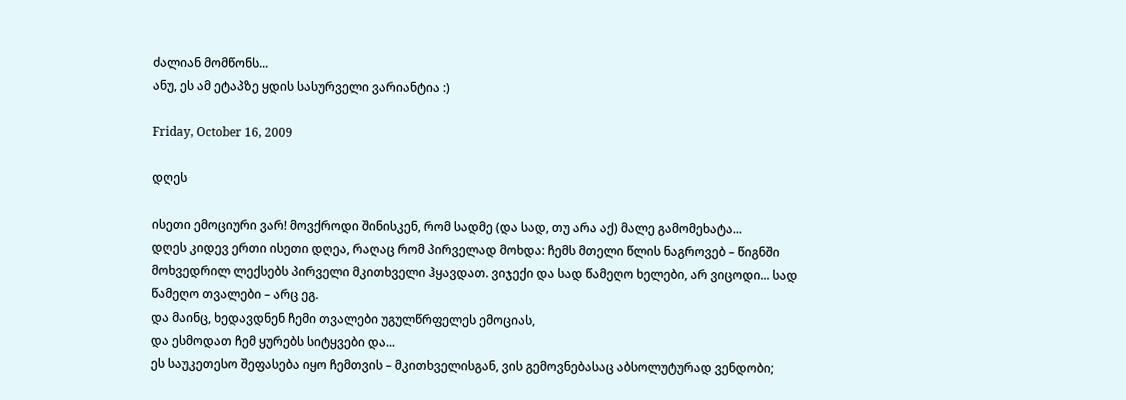ძალიან მომწონს...
ანუ, ეს ამ ეტაპზე ყდის სასურველი ვარიანტია :)

Friday, October 16, 2009

დღეს

ისეთი ემოციური ვარ! მოვქროდი შინისკენ, რომ სადმე (და სად, თუ არა აქ) მალე გამომეხატა...
დღეს კიდევ ერთი ისეთი დღეა, რაღაც რომ პირველად მოხდა: ჩემს მთელი წლის ნაგროვებ – წიგნში მოხვედრილ ლექსებს პირველი მკითხველი ჰყავდათ. ვიჯექი და სად წამეღო ხელები, არ ვიცოდი... სად წამეღო თვალები – არც ეგ.
და მაინც, ხედავდნენ ჩემი თვალები უგულწრფელეს ემოციას,
და ესმოდათ ჩემ ყურებს სიტყვები და...
ეს საუკეთესო შეფასება იყო ჩემთვის – მკითხველისგან, ვის გემოვნებასაც აბსოლუტურად ვენდობი;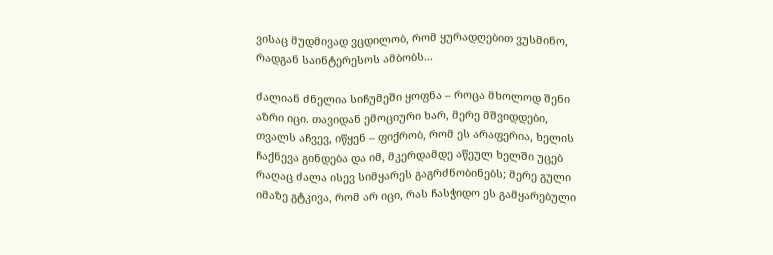ვისაც მუდმივად ვცდილობ, რომ ყურადღებით ვუსმინო, რადგან საინტერესოს ამბობს...

ძალიან ძნელია სიჩუმეში ყოფნა – როცა მხოლოდ შენი აზრი იცი. თავიდან ემოციური ხარ, მერე მშვიდდები, თვალს აჩვევ, იწყენ – ფიქრობ, რომ ეს არაფერია, ხელის ჩაქნევა გინდება და იმ, მკერდამდე აწეულ ხელში უცებ რაღაც ძალა ისევ სიმყარეს გაგრძნობინებს; მერე გული იმაზე გტკივა, რომ არ იცი, რას ჩასჭიდო ეს გამყარებული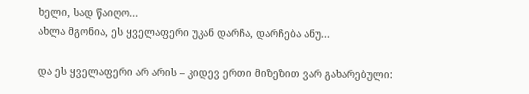ხელი, სად წაიღო...
ახლა მგონია, ეს ყველაფერი უკან დარჩა, დარჩება ანუ...

და ეს ყველაფერი არ არის – კიდევ ერთი მიზეზით ვარ გახარებული: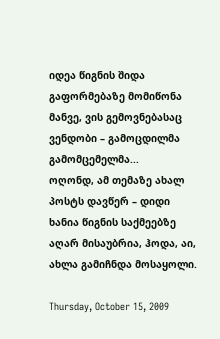იდეა წიგნის შიდა გაფორმებაზე მომიწონა მანვე, ვის გემოვნებასაც ვენდობი – გამოცდილმა გამომცემელმა...
ოღონდ, ამ თემაზე ახალ პოსტს დავწერ – დიდი ხანია წიგნის საქმეებზე აღარ მისაუბრია, ჰოდა, აი, ახლა გამიჩნდა მოსაყოლი.

Thursday, October 15, 2009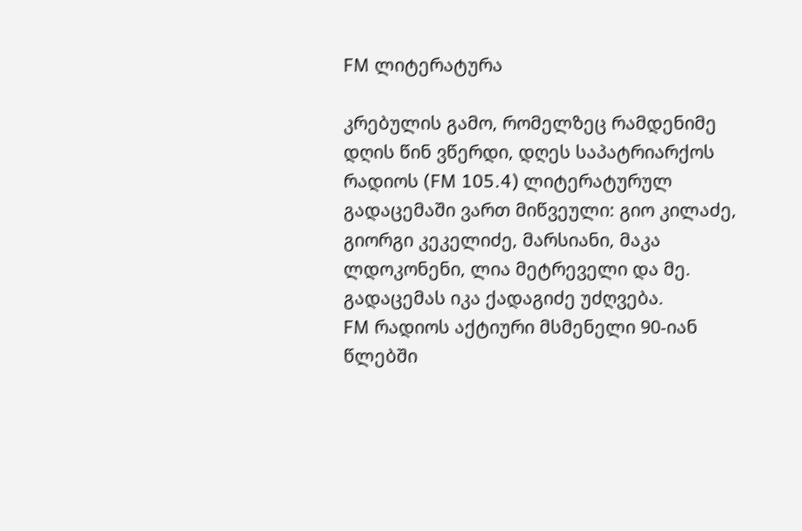FM ლიტერატურა

კრებულის გამო, რომელზეც რამდენიმე დღის წინ ვწერდი, დღეს საპატრიარქოს რადიოს (FM 105.4) ლიტერატურულ გადაცემაში ვართ მიწვეული: გიო კილაძე, გიორგი კეკელიძე, მარსიანი, მაკა ლდოკონენი, ლია მეტრეველი და მე. გადაცემას იკა ქადაგიძე უძღვება.
FM რადიოს აქტიური მსმენელი 90-იან წლებში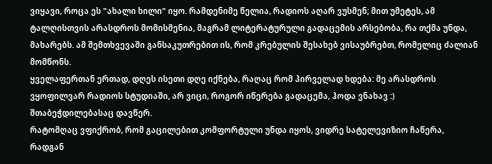ვიყავი, როცა ეს "ახალი ხილი" იყო. რამდენიმე წელია, რადიოს აღარ ვუსმენ; მით უმეტეს, ამ ტალღისთვის არასდროს მომისმენია, მაგრამ ლიტერატურული გადაცემის არსებობა, რა თქმა უნდა, მახარებს. ამ შემთხვევაში განსაკუთრებით ის, რომ კრებულის შესახებ ვისაუბრებთ, რომელიც ძალიან მომწონს.
ყველაფერთან ერთად, დღეს ისეთი დღე იქნება, რაღაც რომ პირველად ხდება: მე არასდროს ვყოფილვარ რადიოს სტუდიაში, არ ვიცი, როგორ იწერება გადაცემა, ჰოდა ვნახავ :) შთაბეჭდილებასაც დავწერ.
რატომღაც ვფიქრობ, რომ გაცილებით კომფორტული უნდა იყოს, ვიდრე სატელევიზიო ჩაწერა, რადგან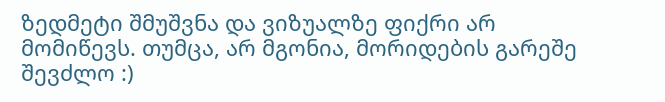ზედმეტი შმუშვნა და ვიზუალზე ფიქრი არ მომიწევს. თუმცა, არ მგონია, მორიდების გარეშე შევძლო :)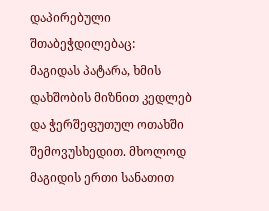დაპირებული შთაბეჭდილებაც:
მაგიდას პატარა, ხმის დახშობის მიზნით კედლებ და ჭერშეფუთულ ოთახში შემოვუსხედით. მხოლოდ მაგიდის ერთი სანათით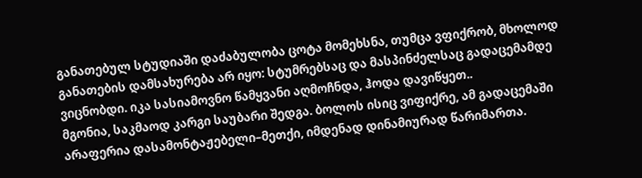განათებულ სტუდიაში დაძაბულობა ცოტა მომეხსნა, თუმცა ვფიქრობ, მხოლოდ განათების დამსახურება არ იყო: სტუმრებსაც და მასპინძელსაც გადაცემამდე ვიცნობდი. იკა სასიამოვნო წამყვანი აღმოჩნდა, ჰოდა დავიწყეთ..
მგონია, საკმაოდ კარგი საუბარი შედგა. ბოლოს ისიც ვიფიქრე, ამ გადაცემაში არაფერია დასამონტაჟებელი–მეთქი, იმდენად დინამიურად წარიმართა.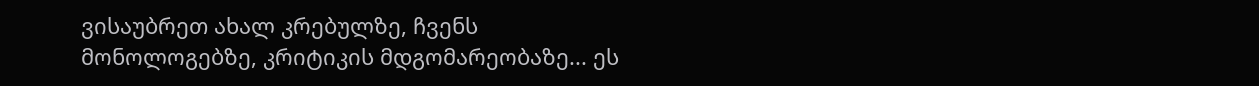ვისაუბრეთ ახალ კრებულზე, ჩვენს მონოლოგებზე, კრიტიკის მდგომარეობაზე... ეს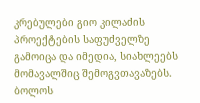კრებულები გიო კილაძის პროექტების საფუძველზე გამოიცა და იმედია, სიახლეებს მომავალშიც შემოგვთავაზებს. ბოლოს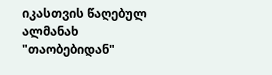იკასთვის წაღებულ ალმანახ "თაობებიდან"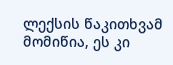ლექსის წაკითხვამ მომიწია, ეს კი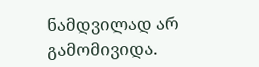ნამდვილად არ გამომივიდა.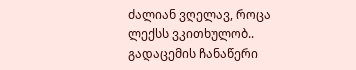ძალიან ვღელავ, როცა ლექსს ვკითხულობ..
გადაცემის ჩანაწერი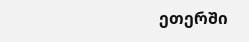ეთერში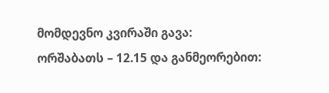მომდევნო კვირაში გავა:
ორშაბათს – 12.15 და განმეორებით: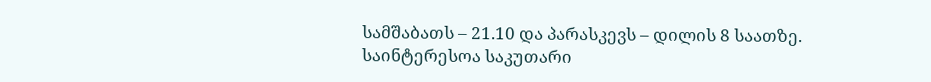სამშაბათს – 21.10 და პარასკევს – დილის 8 საათზე.
საინტერესოა საკუთარი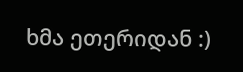ხმა ეთერიდან :)